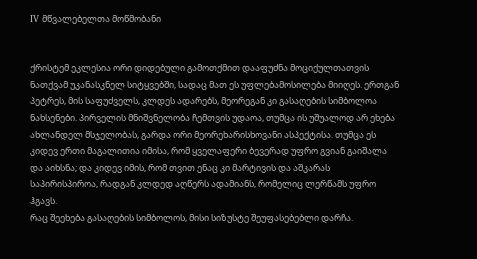IV მწვალებელთა მოწმობანი


ქრისტემ ეკლესია ორი დიდებული გამოთქმით დააფუძნა მოციქულთათვის ნათქვამ უკანასკნელ სიტყვებში, სადაც მათ ეს უფლებამოსილება მიიღეს. ერთგან პეტრეს, მის საფუძველს, კლდეს ადარებს, მეორეგან კი გასაღების სიმბოლოა ნახსენები. პირველის მნიშვნელობა ჩემთვის უდაოა, თუმცა ის უშუალოდ არ ეხება ახლანდელ მსჯელობას, გარდა ორი მეორეხარისხოვანი ასპექტისა. თუმცა ეს კიდევ ერთი მაგალითია იმისა, რომ ყველაფერი ბევერად უფრო გვიან გაიშალა და აიხსნა; და კიდევ იმის, რომ თვით ენაც კი მარტივის და აშკარას საპირისპიროა, რადგან კლდედ აღწერს ადამიანს, რომელიც ლერწამს უფრო ჰგავს.
რაც შეეხება გასაღების სიმბოლოს, მისი სიზუსტე შეუფასებებლი დარჩა.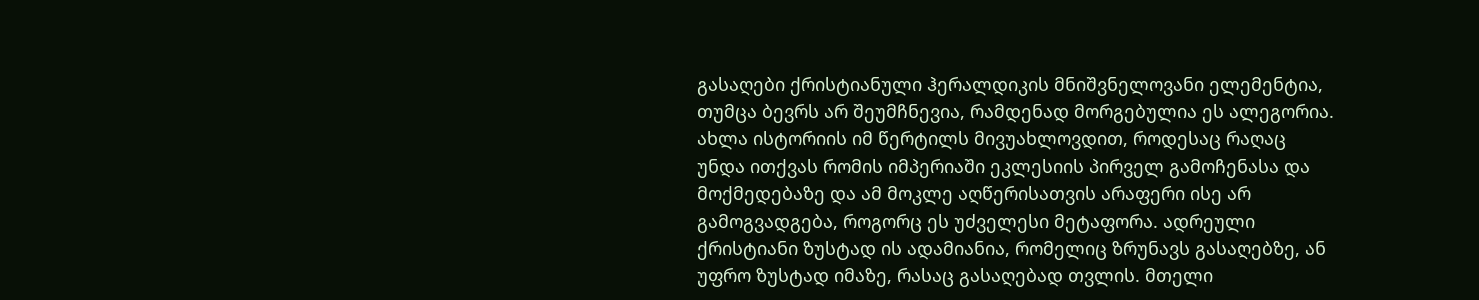გასაღები ქრისტიანული ჰერალდიკის მნიშვნელოვანი ელემენტია, თუმცა ბევრს არ შეუმჩნევია, რამდენად მორგებულია ეს ალეგორია. ახლა ისტორიის იმ წერტილს მივუახლოვდით, როდესაც რაღაც უნდა ითქვას რომის იმპერიაში ეკლესიის პირველ გამოჩენასა და მოქმედებაზე და ამ მოკლე აღწერისათვის არაფერი ისე არ გამოგვადგება, როგორც ეს უძველესი მეტაფორა. ადრეული ქრისტიანი ზუსტად ის ადამიანია, რომელიც ზრუნავს გასაღებზე, ან უფრო ზუსტად იმაზე, რასაც გასაღებად თვლის. მთელი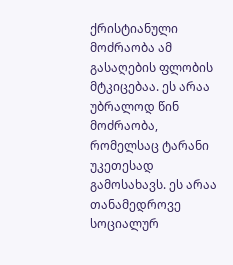ქრისტიანული მოძრაობა ამ გასაღების ფლობის მტკიცებაა. ეს არაა უბრალოდ წინ მოძრაობა, რომელსაც ტარანი უკეთესად გამოსახავს. ეს არაა თანამედროვე სოციალურ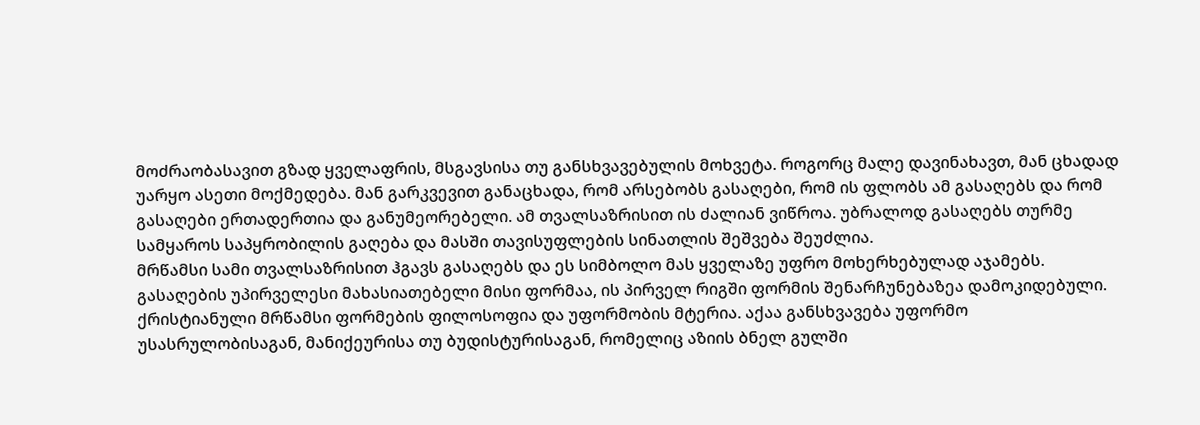მოძრაობასავით გზად ყველაფრის, მსგავსისა თუ განსხვავებულის მოხვეტა. როგორც მალე დავინახავთ, მან ცხადად უარყო ასეთი მოქმედება. მან გარკვევით განაცხადა, რომ არსებობს გასაღები, რომ ის ფლობს ამ გასაღებს და რომ გასაღები ერთადერთია და განუმეორებელი. ამ თვალსაზრისით ის ძალიან ვიწროა. უბრალოდ გასაღებს თურმე სამყაროს საპყრობილის გაღება და მასში თავისუფლების სინათლის შეშვება შეუძლია.
მრწამსი სამი თვალსაზრისით ჰგავს გასაღებს და ეს სიმბოლო მას ყველაზე უფრო მოხერხებულად აჯამებს. გასაღების უპირველესი მახასიათებელი მისი ფორმაა, ის პირველ რიგში ფორმის შენარჩუნებაზეა დამოკიდებული. ქრისტიანული მრწამსი ფორმების ფილოსოფია და უფორმობის მტერია. აქაა განსხვავება უფორმო უსასრულობისაგან, მანიქეურისა თუ ბუდისტურისაგან, რომელიც აზიის ბნელ გულში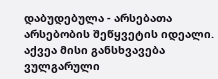დაბუდებულა - არსებათა არსებობის შეწყვეტის იდეალი. აქვეა მისი განსხვავება ვულგარული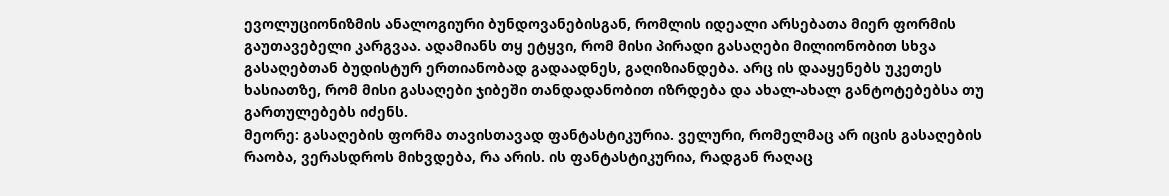ევოლუციონიზმის ანალოგიური ბუნდოვანებისგან, რომლის იდეალი არსებათა მიერ ფორმის გაუთავებელი კარგვაა. ადამიანს თყ ეტყვი, რომ მისი პირადი გასაღები მილიონობით სხვა გასაღებთან ბუდისტურ ერთიანობად გადაადნეს, გაღიზიანდება. არც ის დააყენებს უკეთეს ხასიათზე, რომ მისი გასაღები ჯიბეში თანდადანობით იზრდება და ახალ-ახალ განტოტებებსა თუ გართულებებს იძენს.
მეორე: გასაღების ფორმა თავისთავად ფანტასტიკურია. ველური, რომელმაც არ იცის გასაღების რაობა, ვერასდროს მიხვდება, რა არის. ის ფანტასტიკურია, რადგან რაღაც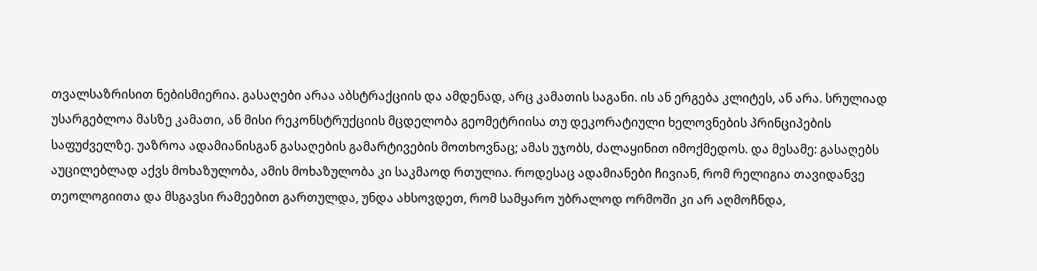თვალსაზრისით ნებისმიერია. გასაღები არაა აბსტრაქციის და ამდენად, არც კამათის საგანი. ის ან ერგება კლიტეს, ან არა. სრულიად უსარგებლოა მასზე კამათი, ან მისი რეკონსტრუქციის მცდელობა გეომეტრიისა თუ დეკორატიული ხელოვნების პრინციპების საფუძველზე. უაზროა ადამიანისგან გასაღების გამარტივების მოთხოვნაც; ამას უჯობს, ძალაყინით იმოქმედოს. და მესამე: გასაღებს აუცილებლად აქვს მოხაზულობა, ამის მოხაზულობა კი საკმაოდ რთულია. როდესაც ადამიანები ჩივიან, რომ რელიგია თავიდანვე თეოლოგიითა და მსგავსი რამეებით გართულდა, უნდა ახსოვდეთ, რომ სამყარო უბრალოდ ორმოში კი არ აღმოჩნდა,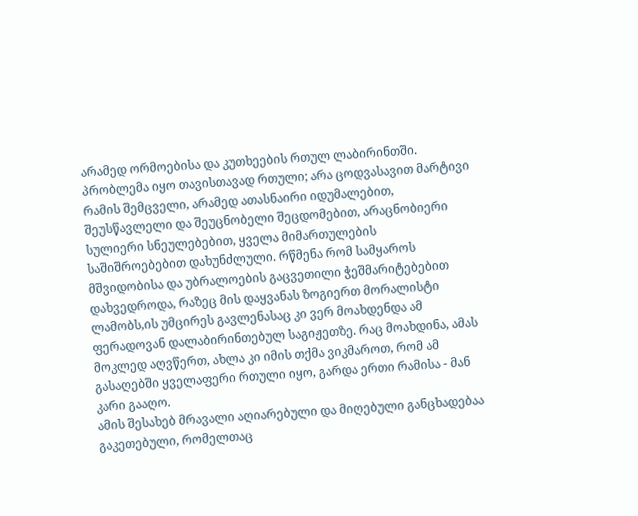არამედ ორმოებისა და კუთხეების რთულ ლაბირინთში. პრობლემა იყო თავისთავად რთული; არა ცოდვასავით მარტივი რამის შემცველი, არამედ ათასნაირი იდუმალებით, შეუსწავლელი და შეუცნობელი შეცდომებით, არაცნობიერი სულიერი სნეულებებით, ყველა მიმართულების საშიშროებებით დახუნძლული. რწმენა რომ სამყაროს მშვიდობისა და უბრალოების გაცვეთილი ჭეშმარიტებებით დახვედროდა, რაზეც მის დაყვანას ზოგიერთ მორალისტი ლამობს,ის უმცირეს გავლენასაც კი ვერ მოახდენდა ამ ფერადოვან დალაბირინთებულ საგიჟეთზე. რაც მოახდინა, ამას მოკლედ აღვწერთ, ახლა კი იმის თქმა ვიკმაროთ, რომ ამ გასაღებში ყველაფერი რთული იყო, გარდა ერთი რამისა - მან კარი გააღო.
ამის შესახებ მრავალი აღიარებული და მიღებული განცხადებაა გაკეთებული, რომელთაც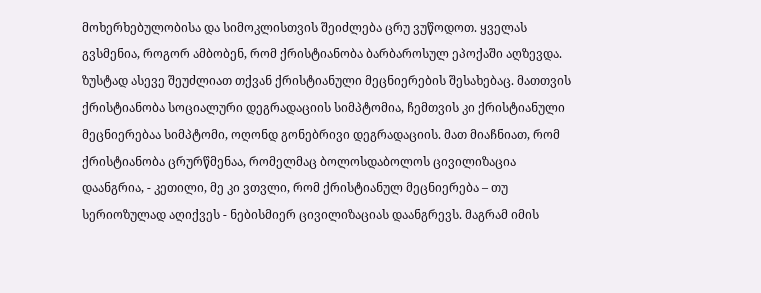მოხერხებულობისა და სიმოკლისთვის შეიძლება ცრუ ვუწოდოთ. ყველას გვსმენია, როგორ ამბობენ, რომ ქრისტიანობა ბარბაროსულ ეპოქაში აღზევდა. ზუსტად ასევე შეუძლიათ თქვან ქრისტიანული მეცნიერების შესახებაც. მათთვის ქრისტიანობა სოციალური დეგრადაციის სიმპტომია, ჩემთვის კი ქრისტიანული მეცნიერებაა სიმპტომი, ოღონდ გონებრივი დეგრადაციის. მათ მიაჩნიათ, რომ ქრისტიანობა ცრურწმენაა, რომელმაც ბოლოსდაბოლოს ცივილიზაცია დაანგრია, - კეთილი, მე კი ვთვლი, რომ ქრისტიანულ მეცნიერება – თუ სერიოზულად აღიქვეს - ნებისმიერ ცივილიზაციას დაანგრევს. მაგრამ იმის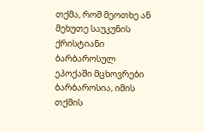თქმა, რომ მეოთხე ან მეხუთე საუკუნის ქრისტიანი ბარბაროსულ ეპოქაში მცხოვრები ბარბაროსია, იმის თქმის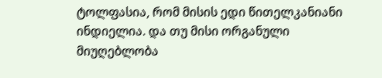ტოლფასია, რომ მისის ედი წითელკანიანი ინდიელია. და თუ მისი ორგანული მიუღებლობა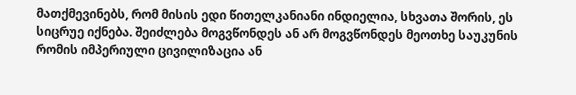მათქმევინებს, რომ მისის ედი წითელკანიანი ინდიელია, სხვათა შორის, ეს სიცრუე იქნება. შეიძლება მოგვწონდეს ან არ მოგვწონდეს მეოთხე საუკუნის რომის იმპერიული ცივილიზაცია ან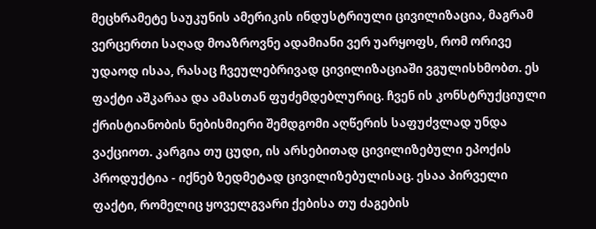მეცხრამეტე საუკუნის ამერიკის ინდუსტრიული ცივილიზაცია, მაგრამ ვერცერთი საღად მოაზროვნე ადამიანი ვერ უარყოფს, რომ ორივე უდაოდ ისაა, რასაც ჩვეულებრივად ცივილიზაციაში ვგულისხმობთ. ეს ფაქტი აშკარაა და ამასთან ფუძემდებლურიც. ჩვენ ის კონსტრუქციული ქრისტიანობის ნებისმიერი შემდგომი აღწერის საფუძვლად უნდა ვაქციოთ. კარგია თუ ცუდი, ის არსებითად ცივილიზებული ეპოქის პროდუქტია - იქნებ ზედმეტად ცივილიზებულისაც. ესაა პირველი ფაქტი, რომელიც ყოველგვარი ქებისა თუ ძაგების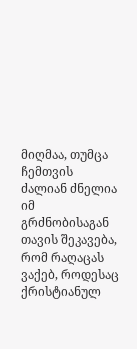მიღმაა, თუმცა ჩემთვის ძალიან ძნელია იმ გრძნობისაგან თავის შეკავება, რომ რაღაცას ვაქებ, როდესაც ქრისტიანულ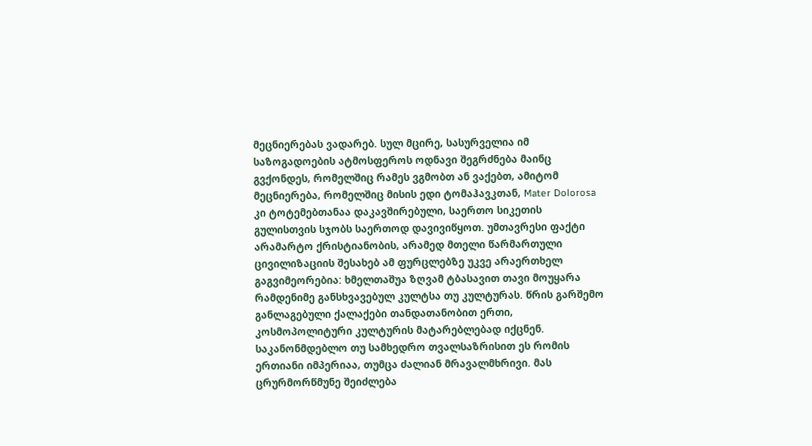მეცნიერებას ვადარებ. სულ მცირე, სასურველია იმ საზოგადოების ატმოსფეროს ოდნავი შეგრძნება მაინც გვქონდეს, რომელშიც რამეს ვგმობთ ან ვაქებთ, ამიტომ მეცნიერება, რომელშიც მისის ედი ტომაჰავკთან, Mater Dolorosa კი ტოტემებთანაა დაკავშირებული, საერთო სიკეთის გულისთვის სჯობს საერთოდ დავივიწყოთ. უმთავრესი ფაქტი არამარტო ქრისტიანობის, არამედ მთელი წარმართული ცივილიზაციის შესახებ ამ ფურცლებზე უკვე არაერთხელ გაგვიმეორებია: ხმელთაშუა ზღვამ ტბასავით თავი მოუყარა რამდენიმე განსხვავებულ კულტსა თუ კულტურას. წრის გარშემო განლაგებული ქალაქები თანდათანობით ერთი, კოსმოპოლიტური კულტურის მატარებლებად იქცნენ. საკანონმდებლო თუ სამხედრო თვალსაზრისით ეს რომის ერთიანი იმპერიაა, თუმცა ძალიან მრავალმხრივი. მას ცრურმორწმუნე შეიძლება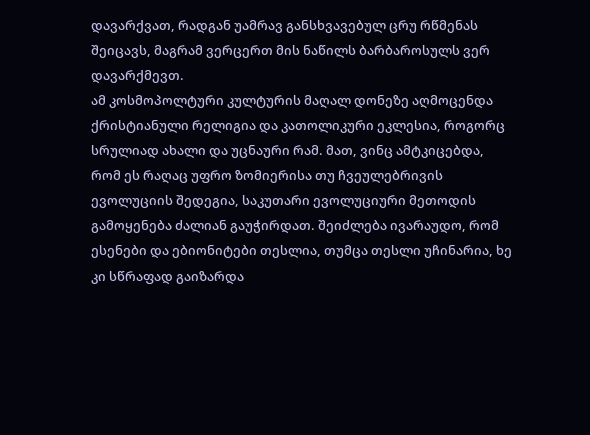დავარქვათ, რადგან უამრავ განსხვავებულ ცრუ რწმენას შეიცავს, მაგრამ ვერცერთ მის ნაწილს ბარბაროსულს ვერ დავარქმევთ.
ამ კოსმოპოლტური კულტურის მაღალ დონეზე აღმოცენდა ქრისტიანული რელიგია და კათოლიკური ეკლესია, როგორც სრულიად ახალი და უცნაური რამ. მათ, ვინც ამტკიცებდა, რომ ეს რაღაც უფრო ზომიერისა თუ ჩვეულებრივის ევოლუციის შედეგია, საკუთარი ევოლუციური მეთოდის გამოყენება ძალიან გაუჭირდათ. შეიძლება ივარაუდო, რომ ესენები და ებიონიტები თესლია, თუმცა თესლი უჩინარია, ხე კი სწრაფად გაიზარდა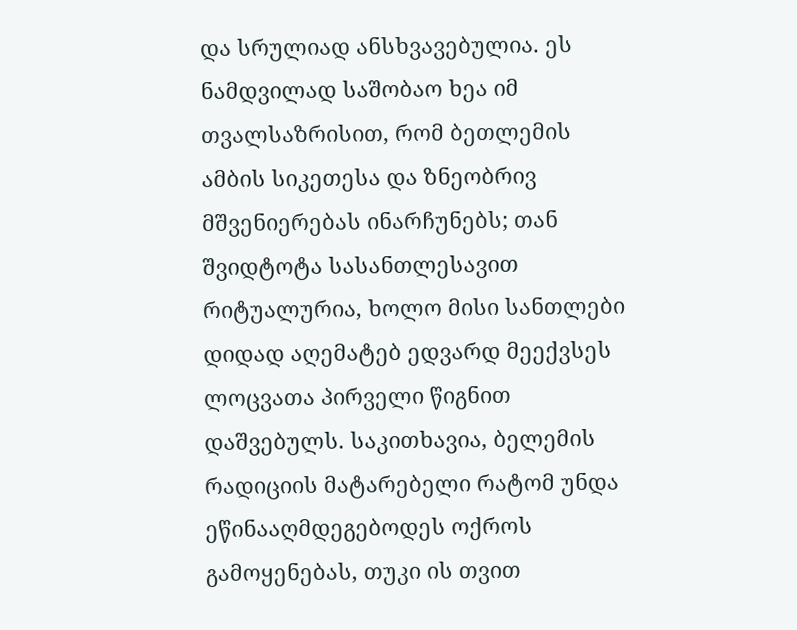და სრულიად ანსხვავებულია. ეს ნამდვილად საშობაო ხეა იმ თვალსაზრისით, რომ ბეთლემის ამბის სიკეთესა და ზნეობრივ მშვენიერებას ინარჩუნებს; თან შვიდტოტა სასანთლესავით რიტუალურია, ხოლო მისი სანთლები დიდად აღემატებ ედვარდ მეექვსეს ლოცვათა პირველი წიგნით დაშვებულს. საკითხავია, ბელემის რადიციის მატარებელი რატომ უნდა ეწინააღმდეგებოდეს ოქროს გამოყენებას, თუკი ის თვით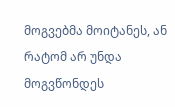მოგვებმა მოიტანეს, ან რატომ არ უნდა მოგვწონდეს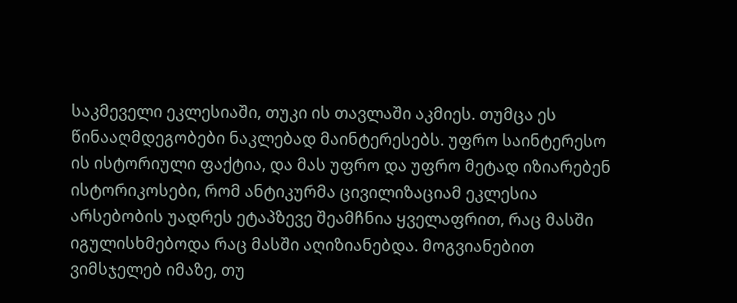საკმეველი ეკლესიაში, თუკი ის თავლაში აკმიეს. თუმცა ეს წინააღმდეგობები ნაკლებად მაინტერესებს. უფრო საინტერესო ის ისტორიული ფაქტია, და მას უფრო და უფრო მეტად იზიარებენ ისტორიკოსები, რომ ანტიკურმა ცივილიზაციამ ეკლესია არსებობის უადრეს ეტაპზევე შეამჩნია ყველაფრით, რაც მასში იგულისხმებოდა რაც მასში აღიზიანებდა. მოგვიანებით ვიმსჯელებ იმაზე, თუ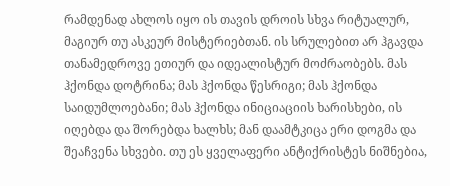რამდენად ახლოს იყო ის თავის დროის სხვა რიტუალურ, მაგიურ თუ ასკეურ მისტერიებთან. ის სრულებით არ ჰგავდა თანამედროვე ეთიურ და იდეალისტურ მოძრაობებს. მას ჰქონდა დოტრინა; მას ჰქონდა წესრიგი; მას ჰქონდა საიდუმლოებანი; მას ჰქონდა ინიციაციის ხარისხები, ის იღებდა და შორებდა ხალხს; მან დაამტკიცა ერი დოგმა და შეაჩვენა სხვები. თუ ეს ყველაფერი ანტიქრისტეს ნიშნებია,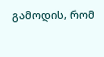გამოდის, რომ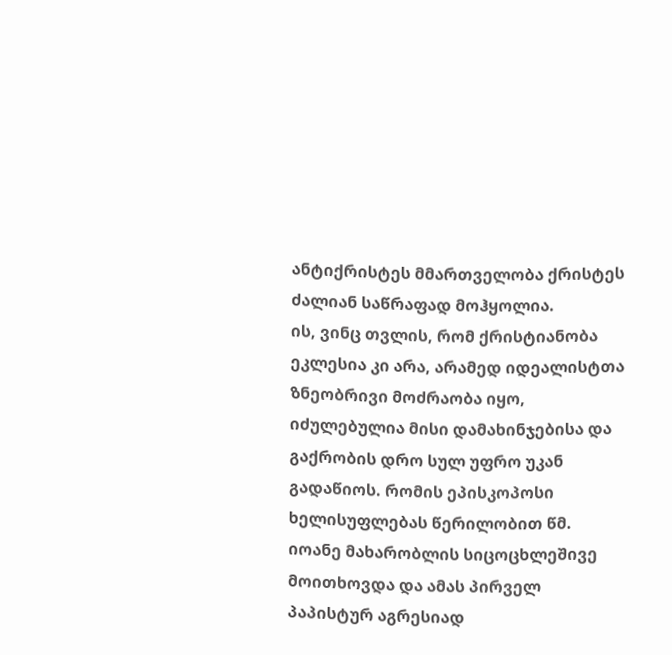ანტიქრისტეს მმართველობა ქრისტეს ძალიან საწრაფად მოჰყოლია.
ის, ვინც თვლის, რომ ქრისტიანობა ეკლესია კი არა, არამედ იდეალისტთა ზნეობრივი მოძრაობა იყო, იძულებულია მისი დამახინჯებისა და გაქრობის დრო სულ უფრო უკან გადაწიოს. რომის ეპისკოპოსი ხელისუფლებას წერილობით წმ. იოანე მახარობლის სიცოცხლეშივე მოითხოვდა და ამას პირველ პაპისტურ აგრესიად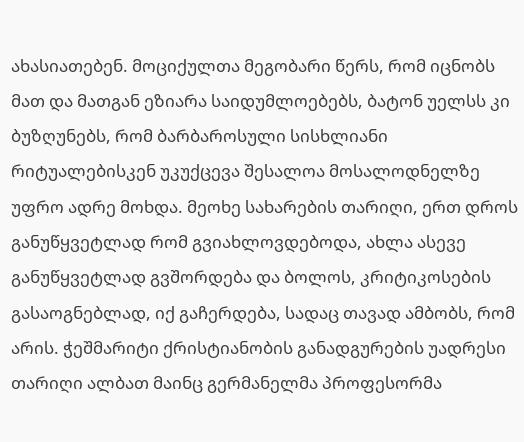ახასიათებენ. მოციქულთა მეგობარი წერს, რომ იცნობს მათ და მათგან ეზიარა საიდუმლოებებს, ბატონ უელსს კი ბუზღუნებს, რომ ბარბაროსული სისხლიანი რიტუალებისკენ უკუქცევა შესალოა მოსალოდნელზე უფრო ადრე მოხდა. მეოხე სახარების თარიღი, ერთ დროს განუწყვეტლად რომ გვიახლოვდებოდა, ახლა ასევე განუწყვეტლად გვშორდება და ბოლოს, კრიტიკოსების გასაოგნებლად, იქ გაჩერდება, სადაც თავად ამბობს, რომ არის. ჭეშმარიტი ქრისტიანობის განადგურების უადრესი თარიღი ალბათ მაინც გერმანელმა პროფესორმა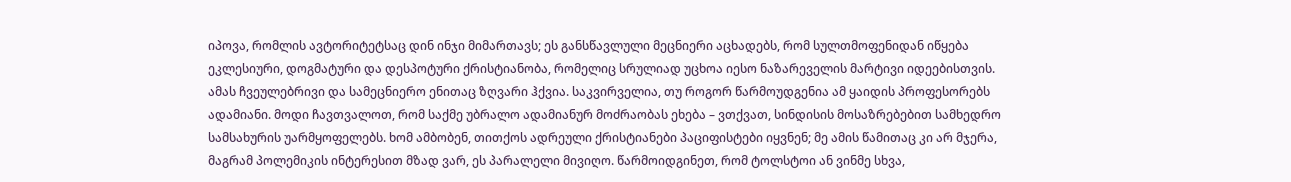იპოვა, რომლის ავტორიტეტსაც დინ ინჯი მიმართავს; ეს განსწავლული მეცნიერი აცხადებს, რომ სულთმოფენიდან იწყება ეკლესიური, დოგმატური და დესპოტური ქრისტიანობა, რომელიც სრულიად უცხოა იესო ნაზარეველის მარტივი იდეებისთვის. ამას ჩვეულებრივი და სამეცნიერო ენითაც ზღვარი ჰქვია. საკვირველია, თუ როგორ წარმოუდგენია ამ ყაიდის პროფესორებს ადამიანი. მოდი ჩავთვალოთ, რომ საქმე უბრალო ადამიანურ მოძრაობას ეხება – ვთქვათ, სინდისის მოსაზრებებით სამხედრო სამსახურის უარმყოფელებს. ხომ ამბობენ, თითქოს ადრეული ქრისტიანები პაციფისტები იყვნენ; მე ამის წამითაც კი არ მჯერა, მაგრამ პოლემიკის ინტერესით მზად ვარ, ეს პარალელი მივიღო. წარმოიდგინეთ, რომ ტოლსტოი ან ვინმე სხვა,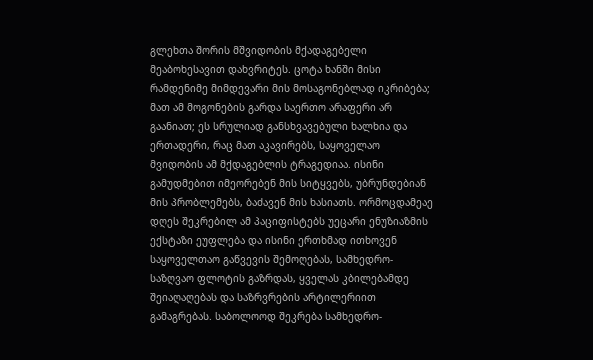გლეხთა შორის მშვიდობის მქადაგებელი მეაბოხესავით დახვრიტეს. ცოტა ხანში მისი რამდენიმე მიმდევარი მის მოსაგონებლად იკრიბება; მათ ამ მოგონების გარდა საერთო არაფერი არ გაანიათ; ეს სრულიად განსხვავებული ხალხია და ერთადერი, რაც მათ აკავირებს, საყოველაო მვიდობის ამ მქდაგებლის ტრაგედიაა. ისინი გამუდმებით იმეორებენ მის სიტყვებს, უბრუნდებიან მის პრობლემებს, ბაძავენ მის ხასიათს. ორმოცდამეაე დღეს შეკრებილ ამ პაციფისტებს უეცარი ენუზიაზმის ექსტაზი ეუფლება და ისინი ერთხმად ითხოვენ საყოველთაო გაწვევის შემოღებას, სამხედრო-საზღვაო ფლოტის გაზრდას, ყველას კბილებამდე შეიაღაღებას და საზრვრების არტილერიით გამაგრებას. საბოლოოდ შეკრება სამხედრო-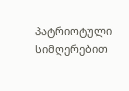პატრიოტული სიმღერებით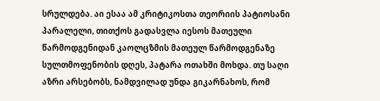სრულდება. აი ესაა ამ კრიტიკოსთა თეორიის პატიოსანი პარალელი, თითქოს გადასვლა იესოს მათეული წარმოდგენიდან კაოლცზმის მათეულ წარმოდგენაზე სულთმოფენობის დღეს, პატარა ოთახში მოხდა. თუ საღი აზრი არსებობს, ნამდვილად უნდა გიკარნახოს, რომ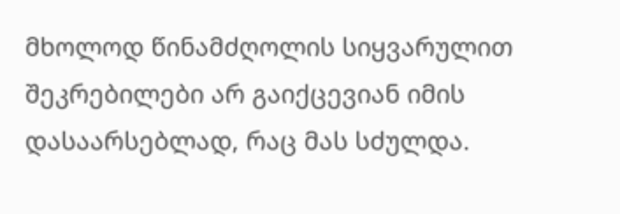მხოლოდ წინამძღოლის სიყვარულით შეკრებილები არ გაიქცევიან იმის დასაარსებლად, რაც მას სძულდა.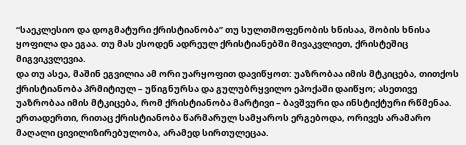“საეკლესიო და დოგმატური ქრისტიანობა” თუ სულთმოფენობის ხნისაა, შობის ხნისა ყოფილა და ეგაა. თუ მას ესოდენ ადრეულ ქრისტიანებში მივაკვლიეთ, ქრისტეშიც მიგვიკვლევია.
და თუ ასეა, მაშინ ეგვილია ამ ორი უარყოფით დავიწყოთ: უაზრობაა იმის მტკიცება, თითქოს ქრისტიანობა პრმიტიულ – უწიგნურსა და გულუბრყვილო ეპოქაში დაიწყო; ასეთივე უაზრობაა იმის მტკიცება, რომ ქრისტიანობა მარტივი – ბავშვური და ინსტიქტური რწმენაა. ერთადერთი, რითაც ქრისტიანობა წარმარულ სამყაროს ერგებოდა, ორივეს არამარო მაღალი ცივილიზირებულობა, არამედ სირთულეცაა.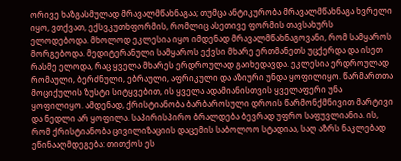ორივე ხაზგასმულად მრავალმწახნაგაა; თუმცა ანტიკურობა მრავალმწახნაგა ხვრელი იყო, ვთქვათ, ექსვკუთხფორმის, რომლიც ასეთივე ფორმის თავსახურს ელოდებოდა. მხოლოდ ეკლესია იყო იმდენად მრავალმწახნაგოვანი, რომ სამყაროს მორგებოდა. მედიტერანული სამყაროს ექვსი მხარე ერთმანეთს უცქერდა და ისეთ რასმე ელოდა, რაც ყველა მხარეს ერდროულად გაიხედავდა. ეკლესია ერდროულად რომაული, ბერძნული, ებრაული, აფრიკული და აზიური უნდა ყოფილიყო. წარმართთა მოციქულის ზუსტი სიტყვებით, ის ყველა ადამიანისთვის ყველაფერი უნა ყოფილიყო. ამდენად, ქრისტიანობა ბარბაროსული დროის წარმონქმნივით მარტივი და ნედლი არ ყოფილა. საპირისპირო ბრალდება ბევრად უფრო საფუვლიანია. ის, რომ ქრისტიანობა ცივილიზაციის დაცემის საბოლოო სტადიაა, საღ აზრს ნაკლებად ეწინააღმდეგება: თითქოს ეს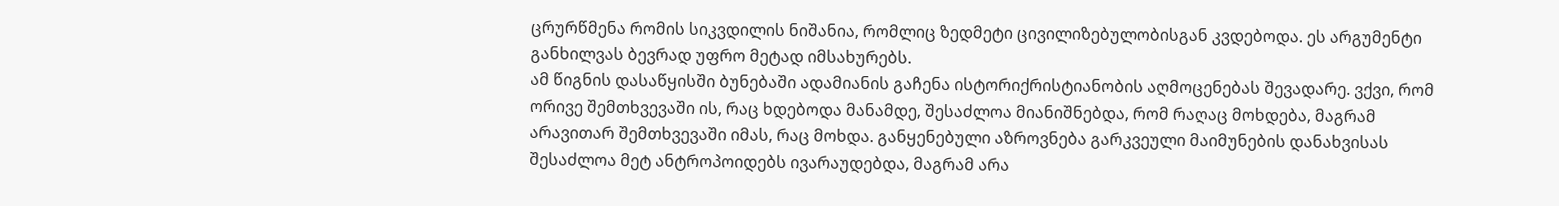ცრურწმენა რომის სიკვდილის ნიშანია, რომლიც ზედმეტი ცივილიზებულობისგან კვდებოდა. ეს არგუმენტი განხილვას ბევრად უფრო მეტად იმსახურებს.
ამ წიგნის დასაწყისში ბუნებაში ადამიანის გაჩენა ისტორიქრისტიანობის აღმოცენებას შევადარე. ვქვი, რომ ორივე შემთხვევაში ის, რაც ხდებოდა მანამდე, შესაძლოა მიანიშნებდა, რომ რაღაც მოხდება, მაგრამ არავითარ შემთხვევაში იმას, რაც მოხდა. განყენებული აზროვნება გარკვეული მაიმუნების დანახვისას შესაძლოა მეტ ანტროპოიდებს ივარაუდებდა, მაგრამ არა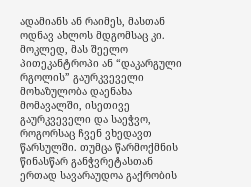ადამიანს ან რაიმეს, მასთან ოდნავ ახლოს მდგომსაც კი. მოკლედ, მას შეელო პითეკანტროპი ან “დაკარგული რგოლის” გაურკვეველი მოხაზულობა დაენახა მომავალში, ისეთივე გაურკვეველი და საეჭვო, როგორსაც ჩვენ ვხედავთ წარსულში. თუმცა წარმოქმნის წინასწარ განჭვრეტასთან ერთად სავარაუდოა გაქრობის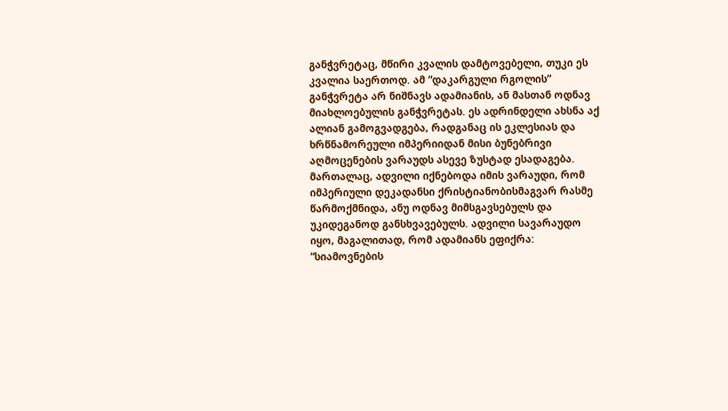განჭვრეტაც, მწირი კვალის დამტოვებელი, თუკი ეს კვალია საერთოდ. ამ “დაკარგული რგოლის” განჭვრეტა არ ნიშნავს ადამიანის, ან მასთან ოდნავ მიახლოებულის განჭვრეტას. ეს ადრინდელი ახსნა აქ ალიან გამოგვადგება, რადგანაც ის ეკლესიას და ხრწნამორეული იმპერიიდან მისი ბუნებრივი აღმოცენების ვარაუდს ასევე ზუსტად ესადაგება.
მართალაც, ადვილი იქნებოდა იმის ვარაუდი, რომ იმპერიული დეკადანსი ქრისტიანობისმაგვარ რასმე წარმოქმნიდა, ანუ ოდნავ მიმსგავსებულს და უკიდეგანოდ განსხვავებულს. ადვილი სავარაუდო იყო, მაგალითად, რომ ადამიანს ეფიქრა: “სიამოვნების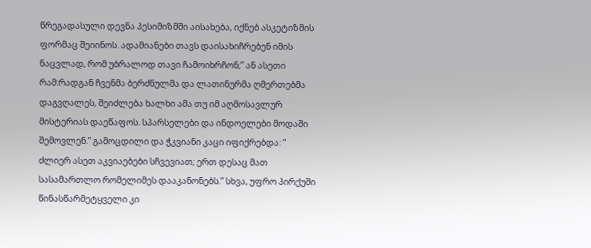წრეგადასული დევნა პესიმიზმში აისახება, იქნებ ასკეტიზმის ფორმაც შეიინოს. ადამიანები თავს დაისახიჩრებენ იმის ნაცვლად, რომ უბრალოდ თავი ჩამოიხრჩონ;” ან ასეთი რამ:რადგან ჩვენმა ბერძნულმა და ლათინურმა ღმერთებმა დაგვღალეს, შეიძლება ხალხი ამა თუ იმ აღმოსავლურ მისტერიას დაეწაფოს. სპარსელები და ინდოელები მოდაში შემოვლენ.” გამოცდილი და ჭკვიანი კაცი იფიქრებდა: “ ძლიერ ასეთ აკვიაებები სჩვევიათ; ერთ დესაც მათ სასამართლო რომელიმეს დააკანონებს.” სხვა, უფრო პირქუში წინასწარმეტყველი კი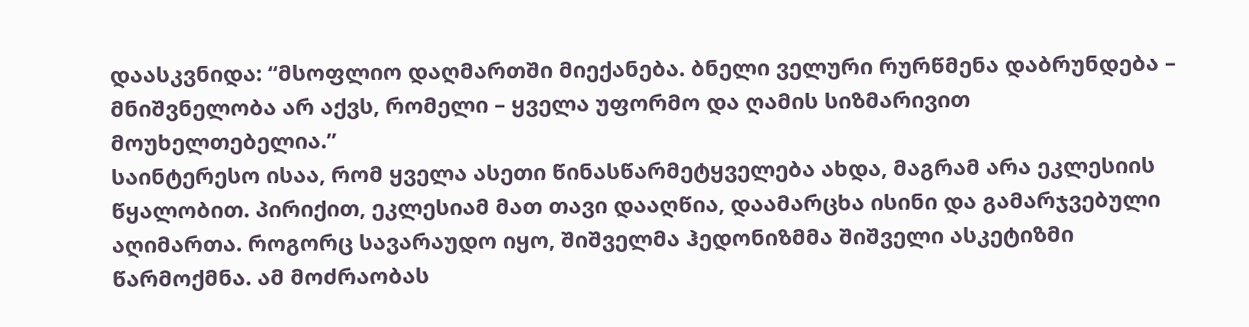დაასკვნიდა: “მსოფლიო დაღმართში მიექანება. ბნელი ველური რურწმენა დაბრუნდება – მნიშვნელობა არ აქვს, რომელი – ყველა უფორმო და ღამის სიზმარივით მოუხელთებელია.”
საინტერესო ისაა, რომ ყველა ასეთი წინასწარმეტყველება ახდა, მაგრამ არა ეკლესიის წყალობით. პირიქით, ეკლესიამ მათ თავი დააღწია, დაამარცხა ისინი და გამარჯვებული აღიმართა. როგორც სავარაუდო იყო, შიშველმა ჰედონიზმმა შიშველი ასკეტიზმი წარმოქმნა. ამ მოძრაობას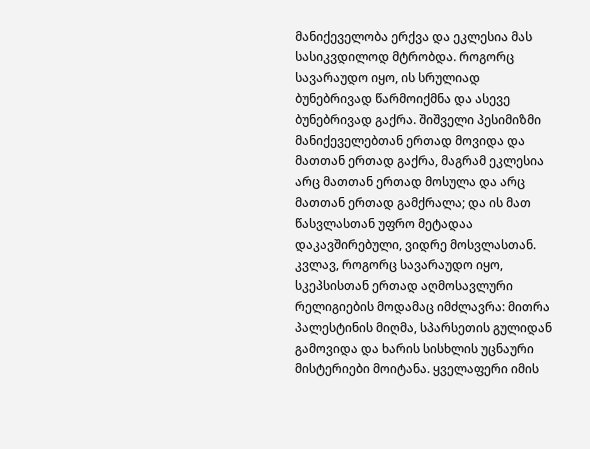მანიქეველობა ერქვა და ეკლესია მას სასიკვდილოდ მტრობდა. როგორც სავარაუდო იყო, ის სრულიად ბუნებრივად წარმოიქმნა და ასევე ბუნებრივად გაქრა. შიშველი პესიმიზმი მანიქეველებთან ერთად მოვიდა და მათთან ერთად გაქრა, მაგრამ ეკლესია არც მათთან ერთად მოსულა და არც მათთან ერთად გამქრალა; და ის მათ წასვლასთან უფრო მეტადაა დაკავშირებული, ვიდრე მოსვლასთან. კვლავ, როგორც სავარაუდო იყო, სკეპსისთან ერთად აღმოსავლური რელიგიების მოდამაც იმძლავრა: მითრა პალესტინის მიღმა, სპარსეთის გულიდან გამოვიდა და ხარის სისხლის უცნაური მისტერიები მოიტანა. ყველაფერი იმის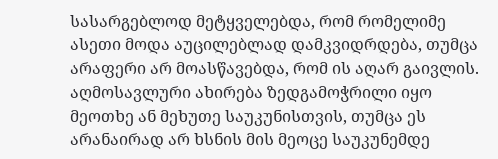სასარგებლოდ მეტყველებდა, რომ რომელიმე ასეთი მოდა აუცილებლად დამკვიდრდება, თუმცა არაფერი არ მოასწავებდა, რომ ის აღარ გაივლის. აღმოსავლური ახირება ზედგამოჭრილი იყო მეოთხე ან მეხუთე საუკუნისთვის, თუმცა ეს არანაირად არ ხსნის მის მეოცე საუკუნემდე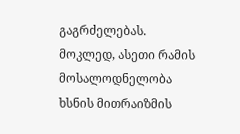გაგრძელებას. მოკლედ, ასეთი რამის მოსალოდნელობა ხსნის მითრაიზმის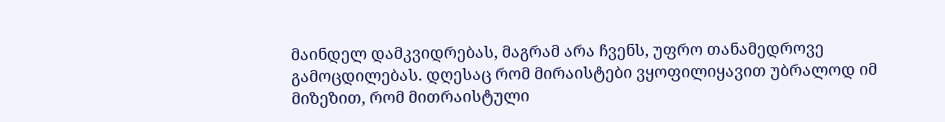მაინდელ დამკვიდრებას, მაგრამ არა ჩვენს, უფრო თანამედროვე გამოცდილებას. დღესაც რომ მირაისტები ვყოფილიყავით უბრალოდ იმ მიზეზით, რომ მითრაისტული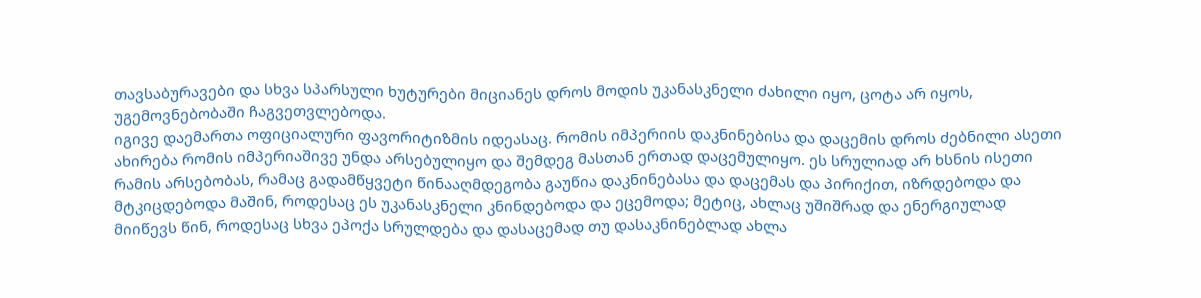თავსაბურავები და სხვა სპარსული ხუტურები მიციანეს დროს მოდის უკანასკნელი ძახილი იყო, ცოტა არ იყოს, უგემოვნებობაში ჩაგვეთვლებოდა.
იგივე დაემართა ოფიციალური ფავორიტიზმის იდეასაც. რომის იმპერიის დაკნინებისა და დაცემის დროს ძებნილი ასეთი ახირება რომის იმპერიაშივე უნდა არსებულიყო და შემდეგ მასთან ერთად დაცემულიყო. ეს სრულიად არ ხსნის ისეთი რამის არსებობას, რამაც გადამწყვეტი წინააღმდეგობა გაუწია დაკნინებასა და დაცემას და პირიქით, იზრდებოდა და მტკიცდებოდა მაშინ, როდესაც ეს უკანასკნელი კნინდებოდა და ეცემოდა; მეტიც, ახლაც უშიშრად და ენერგიულად მიიწევს წინ, როდესაც სხვა ეპოქა სრულდება და დასაცემად თუ დასაკნინებლად ახლა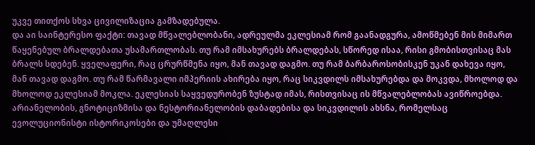უკვე თითქოს სხვა ცივილიზაცია გამზადებულა.
და აი საინტერესო ფაქტი: თავად მწვალებლობანი, ადრეულმა ეკლესიამ რომ გაანადგურა, ამოწმებენ მის მიმართ წაყენებულ ბრალდებათა უსამართლობას. თუ რამ იმსახურებს ბრალდებას, სწორედ ისაა, რისი გმობისთვისაც მას ბრალს სდებენ. ყველაფერი, რაც ცრურწმენა იყო, მან თავად დაგმო. თუ რამ ბარბაროსობისკენ უკან დახევა იყო, მან თავად დაგმო. თუ რამ წარმავალი იმპერიის ახირება იყო, რაც სიკვდილს იმსახურებდა და მოკვდა, მხოლოდ და მხოლოდ ეკლესიამ მოკლა. ეკლესიას საყვედურობენ ზუსტად იმას, რისთვისაც ის მწვალებლობას ავიწროებდა. არიანელობის, გნოტიციზმისა და ნესტორიანელობის დაბადებისა და სიკვდილის ახსნა, რომელსაც ევოლუციონისტი ისტორიკოსები და უმაღლესი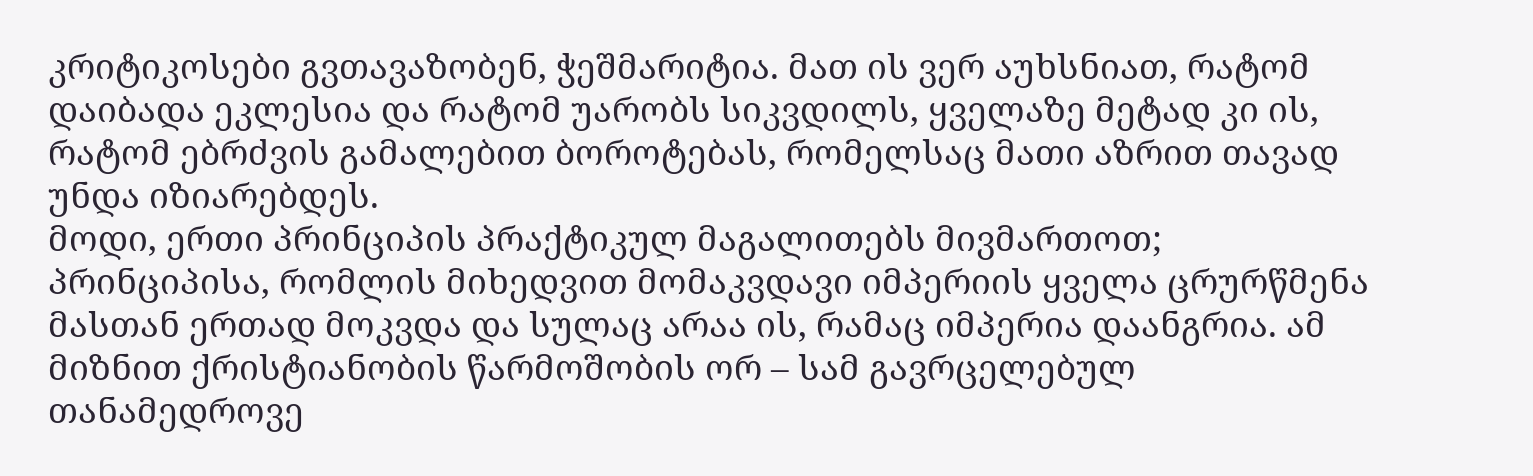კრიტიკოსები გვთავაზობენ, ჭეშმარიტია. მათ ის ვერ აუხსნიათ, რატომ დაიბადა ეკლესია და რატომ უარობს სიკვდილს, ყველაზე მეტად კი ის, რატომ ებრძვის გამალებით ბოროტებას, რომელსაც მათი აზრით თავად უნდა იზიარებდეს.
მოდი, ერთი პრინციპის პრაქტიკულ მაგალითებს მივმართოთ; პრინციპისა, რომლის მიხედვით მომაკვდავი იმპერიის ყველა ცრურწმენა მასთან ერთად მოკვდა და სულაც არაა ის, რამაც იმპერია დაანგრია. ამ მიზნით ქრისტიანობის წარმოშობის ორ – სამ გავრცელებულ თანამედროვე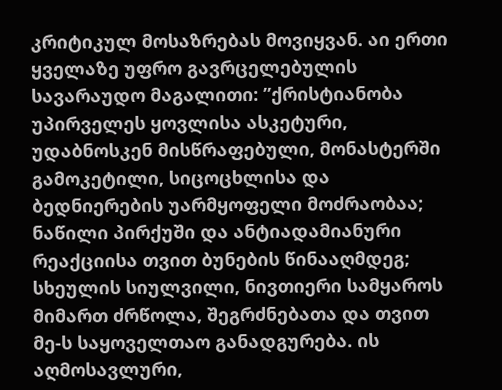კრიტიკულ მოსაზრებას მოვიყვან. აი ერთი ყველაზე უფრო გავრცელებულის სავარაუდო მაგალითი: ”ქრისტიანობა უპირველეს ყოვლისა ასკეტური, უდაბნოსკენ მისწრაფებული, მონასტერში გამოკეტილი, სიცოცხლისა და ბედნიერების უარმყოფელი მოძრაობაა; ნაწილი პირქუში და ანტიადამიანური რეაქციისა თვით ბუნების წინააღმდეგ; სხეულის სიულვილი, ნივთიერი სამყაროს მიმართ ძრწოლა, შეგრძნებათა და თვით მე-ს საყოველთაო განადგურება. ის აღმოსავლური,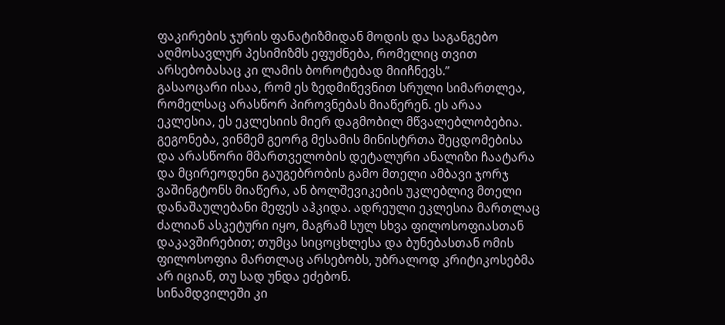ფაკირების ჯურის ფანატიზმიდან მოდის და საგანგებო აღმოსავლურ პესიმიზმს ეფუძნება, რომელიც თვით არსებობასაც კი ლამის ბოროტებად მიიჩნევს.”
გასაოცარი ისაა, რომ ეს ზედმიწევნით სრული სიმართლეა, რომელსაც არასწორ პიროვნებას მიაწერენ. ეს არაა ეკლესია, ეს ეკლესიის მიერ დაგმობილ მწვალებლობებია. გეგონება, ვინმემ გეორგ მესამის მინისტრთა შეცდომებისა და არასწორი მმართველობის დეტალური ანალიზი ჩაატარა და მცირეოდენი გაუგებრობის გამო მთელი ამბავი ჯორჯ ვაშინგტონს მიაწერა, ან ბოლშევიკების უკლებლივ მთელი დანაშაულებანი მეფეს აჰკიდა. ადრეული ეკლესია მართლაც ძალიან ასკეტური იყო, მაგრამ სულ სხვა ფილოსოფიასთან დაკავშირებით; თუმცა სიცოცხლესა და ბუნებასთან ომის ფილოსოფია მართლაც არსებობს, უბრალოდ კრიტიკოსებმა არ იციან, თუ სად უნდა ეძებონ.
სინამდვილეში კი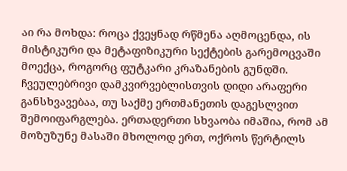აი რა მოხდა: როცა ქვეყნად რწმენა აღმოცენდა, ის მისტიკური და მეტაფიზიკური სექტების გარემოცვაში მოექცა, როგორც ფუტკარი კრაზანების გუნდში. ჩვეულებრივი დამკვირვებლისთვის დიდი არაფერი განსხვავებაა, თუ საქმე ერთმანეთის დაგესლვით შემოიფარგლება. ერთადერთი სხვაობა იმაშია, რომ ამ მოზუზუნე მასაში მხოლოდ ერთ, ოქროს წერტილს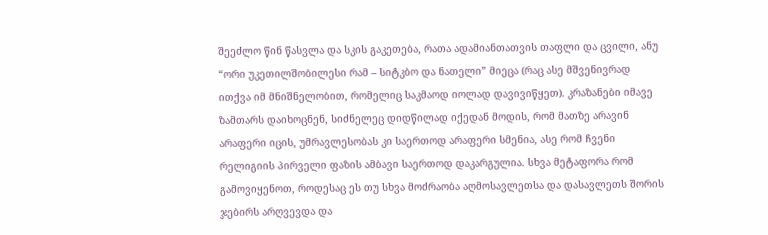შეეძლო წინ წასვლა და სკის გაკეთება, რათა ადამიანთათვის თაფლი და ცვილი, ანუ “ორი უკეთილშობილესი რამ – სიტკბო და ნათელი” მიეცა (რაც ასე მშვენივრად ითქვა იმ მნიშნელობით, რომელიც საკმაოდ იოლად დავივიწყეთ). კრაზანები იმავე ზამთარს დაიხოცნენ, სიძნელეც დიდწილად იქედან მოდის, რომ მათზე არავინ არაფერი იცის, უმრავლესობას კი საერთოდ არაფერი სმენია, ასე რომ ჩვენი რელიგიის პირველი ფაზის ამბავი საერთოდ დაკარგულია. სხვა მეტაფორა რომ გამოვიყენოთ, როდესაც ეს თუ სხვა მოძრაობა აღმოსავლეთსა და დასავლეთს შორის ჯებირს არღვევდა და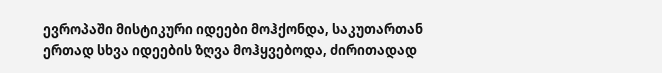ევროპაში მისტიკური იდეები მოჰქონდა, საკუთართან ერთად სხვა იდეების ზღვა მოჰყვებოდა, ძირითადად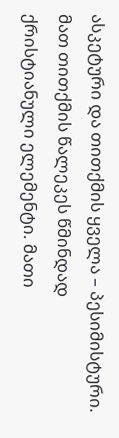ასკეტური და თითქმის ყველა – პესიმისტური. მათ თითქმის წალეკეს წმინდად ქრისტიანული ელემენტი. მათი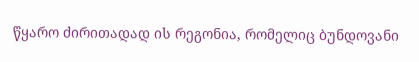წყარო ძირითადად ის რეგონია, რომელიც ბუნდოვანი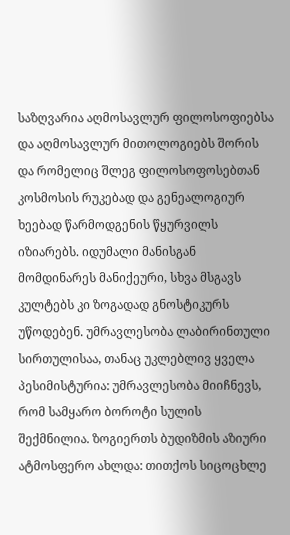საზღვარია აღმოსავლურ ფილოსოფიებსა და აღმოსავლურ მითოლოგიებს შორის და რომელიც შლეგ ფილოსოფოსებთან კოსმოსის რუკებად და გენეალოგიურ ხეებად წარმოდგენის წყურვილს იზიარებს. იდუმალი მანისგან მომდინარეს მანიქეური, სხვა მსგავს კულტებს კი ზოგადად გნოსტიკურს უწოდებენ. უმრავლესობა ლაბირინთული სირთულისაა, თანაც უკლებლივ ყველა პესიმისტურია: უმრავლესობა მიიჩნევს, რომ სამყარო ბოროტი სულის შექმნილია. ზოგიერთს ბუდიზმის აზიური ატმოსფერო ახლდა: თითქოს სიცოცხლე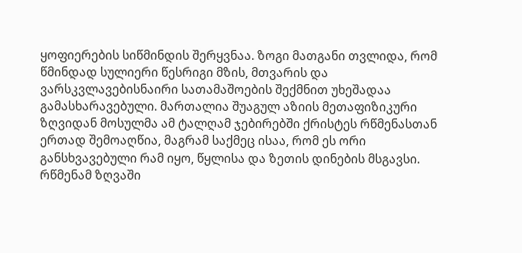ყოფიერების სიწმინდის შერყვნაა. ზოგი მათგანი თვლიდა, რომ წმინდად სულიერი წესრიგი მზის, მთვარის და ვარსკვლავებისნაირი სათამაშოების შექმნით უხეშადაა გამასხარავებული. მართალია შუაგულ აზიის მეთაფიზიკური ზღვიდან მოსულმა ამ ტალღამ ჯებირებში ქრისტეს რწმენასთან ერთად შემოაღწია, მაგრამ საქმეც ისაა, რომ ეს ორი განსხვავებული რამ იყო, წყლისა და ზეთის დინების მსგავსი. რწმენამ ზღვაში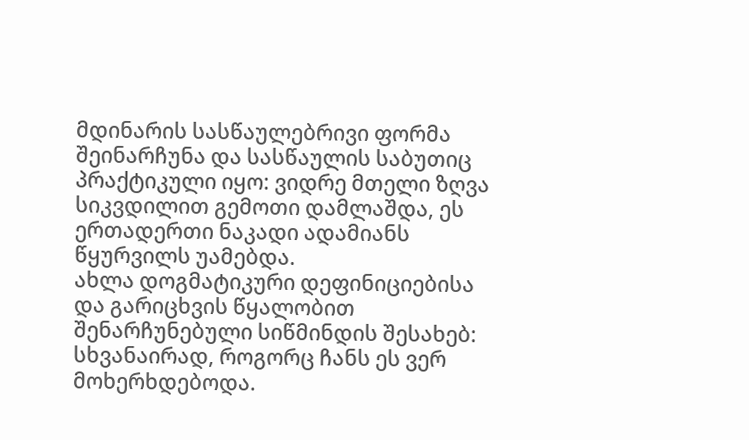მდინარის სასწაულებრივი ფორმა შეინარჩუნა და სასწაულის საბუთიც პრაქტიკული იყო: ვიდრე მთელი ზღვა სიკვდილით გემოთი დამლაშდა, ეს ერთადერთი ნაკადი ადამიანს წყურვილს უამებდა.
ახლა დოგმატიკური დეფინიციებისა და გარიცხვის წყალობით შენარჩუნებული სიწმინდის შესახებ: სხვანაირად, როგორც ჩანს ეს ვერ მოხერხდებოდა.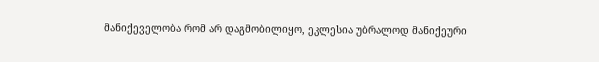მანიქეველობა რომ არ დაგმობილიყო, ეკლესია უბრალოდ მანიქეური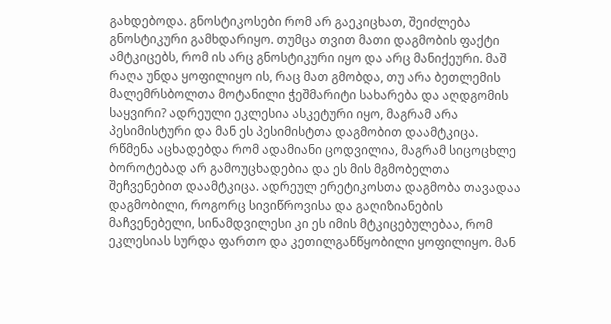გახდებოდა. გნოსტიკოსები რომ არ გაეკიცხათ, შეიძლება გნოსტიკური გამხდარიყო. თუმცა თვით მათი დაგმობის ფაქტი ამტკიცებს, რომ ის არც გნოსტიკური იყო და არც მანიქეური. მაშ რაღა უნდა ყოფილიყო ის, რაც მათ გმობდა, თუ არა ბეთლემის მალემრსბოლთა მოტანილი ჭეშმარიტი სახარება და აღდგომის საყვირი? ადრეული ეკლესია ასკეტური იყო, მაგრამ არა პესიმისტური და მან ეს პესიმისტთა დაგმობით დაამტკიცა. რწმენა აცხადებდა რომ ადამიანი ცოდვილია, მაგრამ სიცოცხლე ბოროტებად არ გამოუცხადებია და ეს მის მგმობელთა შეჩვენებით დაამტკიცა. ადრეულ ერეტიკოსთა დაგმობა თავადაა დაგმობილი, როგორც სივიწროვისა და გაღიზიანების მაჩვენებელი, სინამდვილესი კი ეს იმის მტკიცებულებაა, რომ ეკლესიას სურდა ფართო და კეთილგანწყობილი ყოფილიყო. მან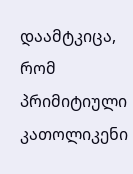დაამტკიცა, რომ პრიმიტიული კათოლიკენი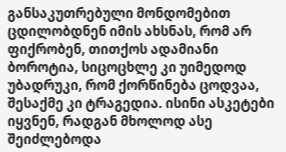განსაკუთრებული მონდომებით ცდილობდნენ იმის ახსნას, რომ არ ფიქრობენ, თითქოს ადამიანი ბოროტია, სიცოცხლე კი უიმედოდ უბადრუკი, რომ ქორწინება ცოდვაა, შესაქმე კი ტრაგედია. ისინი ასკეტები იყვნენ, რადგან მხოლოდ ასე შეიძლებოდა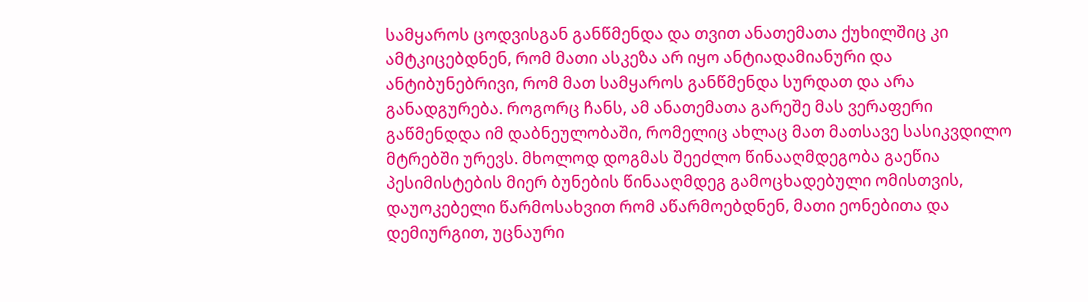სამყაროს ცოდვისგან განწმენდა და თვით ანათემათა ქუხილშიც კი ამტკიცებდნენ, რომ მათი ასკეზა არ იყო ანტიადამიანური და ანტიბუნებრივი, რომ მათ სამყაროს განწმენდა სურდათ და არა განადგურება. როგორც ჩანს, ამ ანათემათა გარეშე მას ვერაფერი გაწმენდდა იმ დაბნეულობაში, რომელიც ახლაც მათ მათსავე სასიკვდილო მტრებში ურევს. მხოლოდ დოგმას შეეძლო წინააღმდეგობა გაეწია პესიმისტების მიერ ბუნების წინააღმდეგ გამოცხადებული ომისთვის, დაუოკებელი წარმოსახვით რომ აწარმოებდნენ, მათი ეონებითა და დემიურგით, უცნაური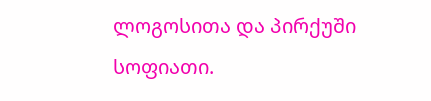ლოგოსითა და პირქუში სოფიათი.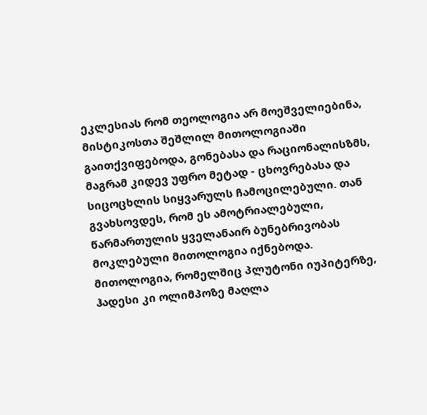ეკლესიას რომ თეოლოგია არ მოეშველიებინა, მისტიკოსთა შეშლილ მითოლოგიაში გაითქვიფებოდა, გონებასა და რაციონალისზმს, მაგრამ კიდევ უფრო მეტად - ცხოვრებასა და სიცოცხლის სიყვარულს ჩამოცილებული. თან გვახსოვდეს, რომ ეს ამოტრიალებული, წარმართულის ყველანაირ ბუნებრივობას მოკლებული მითოლოგია იქნებოდა. მითოლოგია, რომელშიც პლუტონი იუპიტერზე, ჰადესი კი ოლიმპოზე მაღლა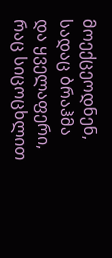მოექცეოდნენ, სადაც ბრაჰმა და ყველაფერი, რაც სიცოცხლით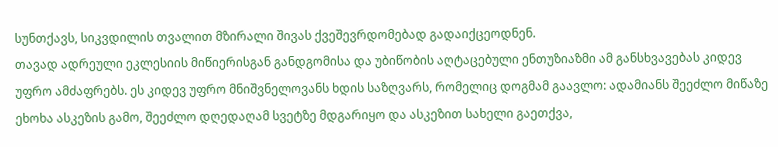სუნთქავს, სიკვდილის თვალით მზირალი შივას ქვეშევრდომებად გადაიქცეოდნენ.
თავად ადრეული ეკლესიის მიწიერისგან განდგომისა და უბიწობის აღტაცებული ენთუზიაზმი ამ განსხვავებას კიდევ უფრო ამძაფრებს. ეს კიდევ უფრო მნიშვნელოვანს ხდის საზღვარს, რომელიც დოგმამ გაავლო: ადამიანს შეეძლო მიწაზე ეხოხა ასკეზის გამო, შეეძლო დღედაღამ სვეტზე მდგარიყო და ასკეზით სახელი გაეთქვა,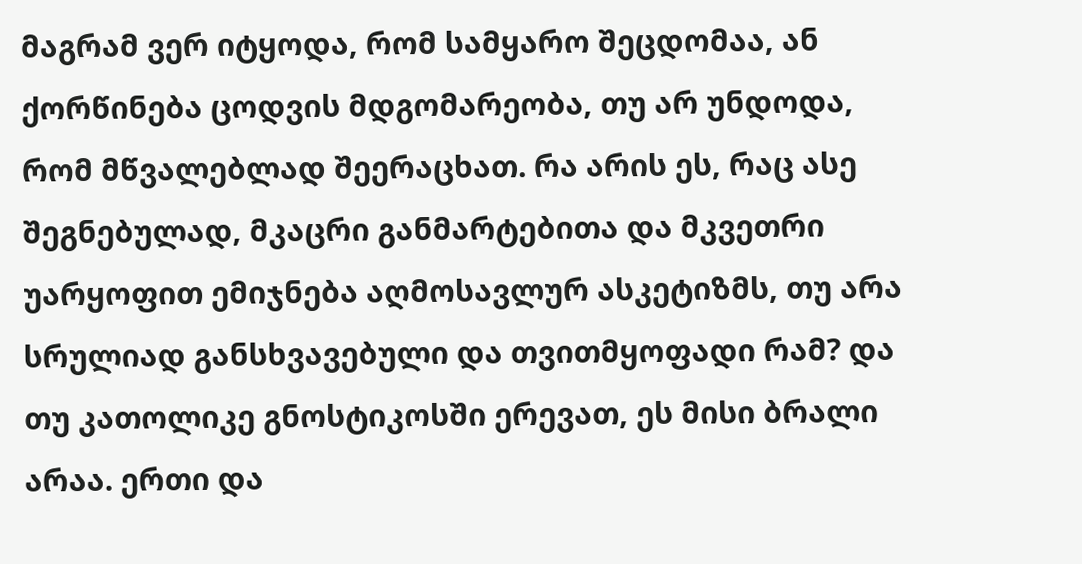მაგრამ ვერ იტყოდა, რომ სამყარო შეცდომაა, ან ქორწინება ცოდვის მდგომარეობა, თუ არ უნდოდა, რომ მწვალებლად შეერაცხათ. რა არის ეს, რაც ასე შეგნებულად, მკაცრი განმარტებითა და მკვეთრი უარყოფით ემიჯნება აღმოსავლურ ასკეტიზმს, თუ არა სრულიად განსხვავებული და თვითმყოფადი რამ? და თუ კათოლიკე გნოსტიკოსში ერევათ, ეს მისი ბრალი არაა. ერთი და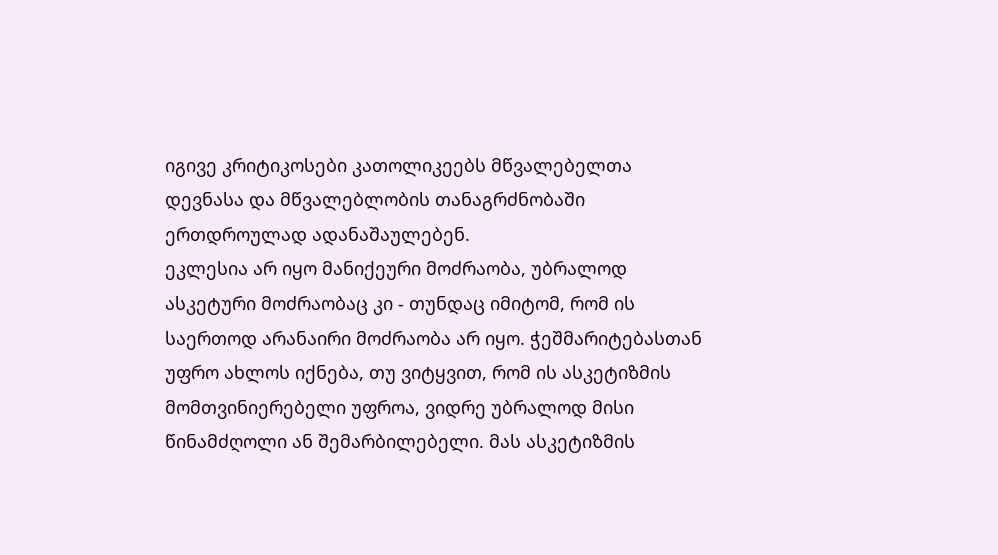იგივე კრიტიკოსები კათოლიკეებს მწვალებელთა დევნასა და მწვალებლობის თანაგრძნობაში ერთდროულად ადანაშაულებენ.
ეკლესია არ იყო მანიქეური მოძრაობა, უბრალოდ ასკეტური მოძრაობაც კი - თუნდაც იმიტომ, რომ ის საერთოდ არანაირი მოძრაობა არ იყო. ჭეშმარიტებასთან უფრო ახლოს იქნება, თუ ვიტყვით, რომ ის ასკეტიზმის მომთვინიერებელი უფროა, ვიდრე უბრალოდ მისი წინამძღოლი ან შემარბილებელი. მას ასკეტიზმის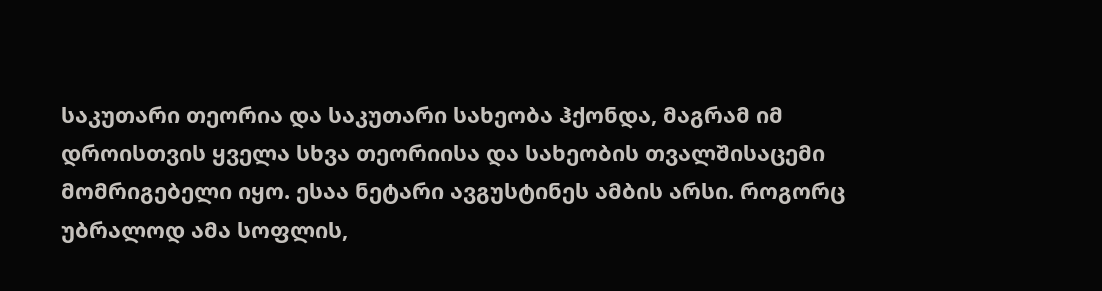საკუთარი თეორია და საკუთარი სახეობა ჰქონდა, მაგრამ იმ დროისთვის ყველა სხვა თეორიისა და სახეობის თვალშისაცემი მომრიგებელი იყო. ესაა ნეტარი ავგუსტინეს ამბის არსი. როგორც უბრალოდ ამა სოფლის,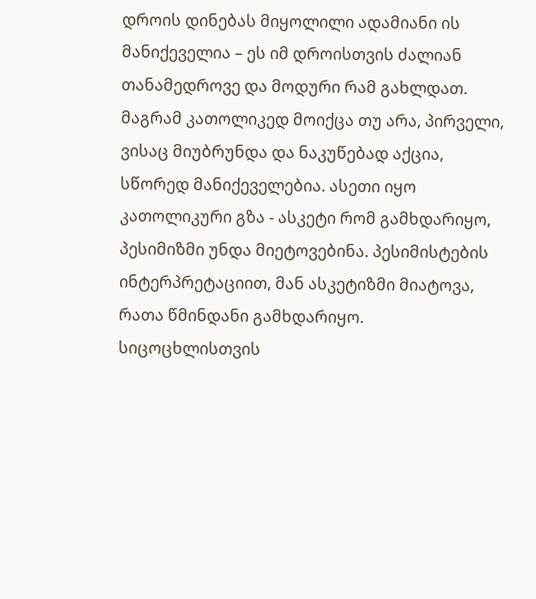დროის დინებას მიყოლილი ადამიანი ის მანიქეველია – ეს იმ დროისთვის ძალიან თანამედროვე და მოდური რამ გახლდათ. მაგრამ კათოლიკედ მოიქცა თუ არა, პირველი, ვისაც მიუბრუნდა და ნაკუწებად აქცია, სწორედ მანიქეველებია. ასეთი იყო კათოლიკური გზა - ასკეტი რომ გამხდარიყო, პესიმიზმი უნდა მიეტოვებინა. პესიმისტების ინტერპრეტაციით, მან ასკეტიზმი მიატოვა, რათა წმინდანი გამხდარიყო. სიცოცხლისთვის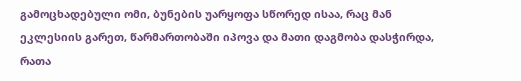გამოცხადებული ომი, ბუნების უარყოფა სწორედ ისაა, რაც მან ეკლესიის გარეთ, წარმართობაში იპოვა და მათი დაგმობა დასჭირდა, რათა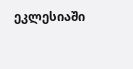ეკლესიაში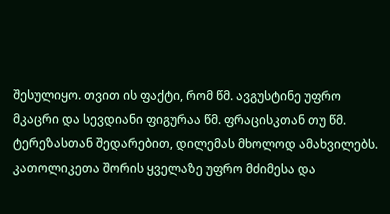შესულიყო. თვით ის ფაქტი, რომ წმ. ავგუსტინე უფრო მკაცრი და სევდიანი ფიგურაა წმ. ფრაცისკთან თუ წმ. ტერეზასთან შედარებით, დილემას მხოლოდ ამახვილებს. კათოლიკეთა შორის ყველაზე უფრო მძიმესა და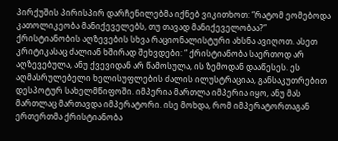პირქუშის პირისპირ დარჩენილებმა იქნებ ვიკითხოთ: “რატომ ეომებოდა კათოლიკეობა მანიქეველებს, თუ თავად მანიქეველობაა?”
ქრისტიანობის აღზევების სხვა რაციონალისტური ახსნა ავიღოთ. ასეთ კრიტიკასაც ძალიან ხშირად შეხვდები: “ ქრისტიანობა საერთოდ არ აღზევებულა, ანუ ქვევიდან არ წამოსულა, ის ზემოდან დააწესეს. ეს აღმასრულებელი ხელისუფლების ძალის ილუსტრაციაა, განსაკუთრებით დესპოტურ სახელმწიფოში. იმპერია მართლა იმპერია იყო, ანუ მას მართლაც მართავდა იმპერატორი. ისე მოხდა, რომ იმპერატორთაგან ერთერთმა ქრისტიანობა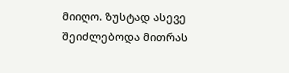მიიღო. ზუსტად ასევე შეიძლებოდა მითრას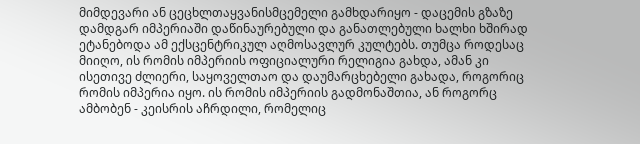მიმდევარი ან ცეცხლთაყვანისმცემელი გამხდარიყო - დაცემის გზაზე დამდგარ იმპერიაში დაწინაურებული და განათლებული ხალხი ხშირად ეტანებოდა ამ ექსცენტრიკულ აღმოსავლურ კულტებს. თუმცა როდესაც მიიღო, ის რომის იმპერიის ოფიციალური რელიგია გახდა, ამან კი ისეთივე ძლიერი, საყოველთაო და დაუმარცხებელი გახადა, როგორიც რომის იმპერია იყო. ის რომის იმპერიის გადმონაშთია, ან როგორც ამბობენ - კეისრის აჩრდილი, რომელიც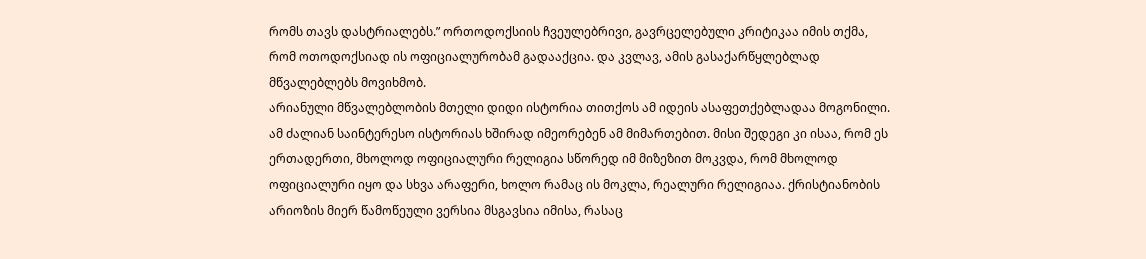რომს თავს დასტრიალებს.” ორთოდოქსიის ჩვეულებრივი, გავრცელებული კრიტიკაა იმის თქმა, რომ ოთოდოქსიად ის ოფიციალურობამ გადააქცია. და კვლავ, ამის გასაქარწყლებლად მწვალებლებს მოვიხმობ.
არიანული მწვალებლობის მთელი დიდი ისტორია თითქოს ამ იდეის ასაფეთქებლადაა მოგონილი. ამ ძალიან საინტერესო ისტორიას ხშირად იმეორებენ ამ მიმართებით. მისი შედეგი კი ისაა, რომ ეს ერთადერთი, მხოლოდ ოფიციალური რელიგია სწორედ იმ მიზეზით მოკვდა, რომ მხოლოდ ოფიციალური იყო და სხვა არაფერი, ხოლო რამაც ის მოკლა, რეალური რელიგიაა. ქრისტიანობის არიოზის მიერ წამოწეული ვერსია მსგავსია იმისა, რასაც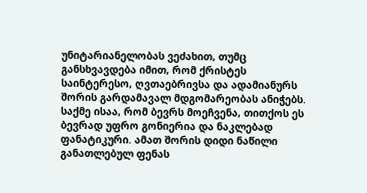უნიტარიანელობას ვეძახით, თუმც განსხვავდება იმით, რომ ქრისტეს საინტერესო, ღვთაებრივსა და ადამიანურს შორის გარდამავალ მდგომარეობას ანიჭებს. საქმე ისაა, რომ ბევრს მოეჩვენა, თითქოს ეს ბევრად უფრო გონიერია და ნაკლებად ფანატიკური. ამათ შორის დიდი ნაწილი განათლებულ ფენას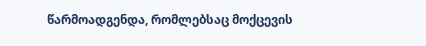წარმოადგენდა, რომლებსაც მოქცევის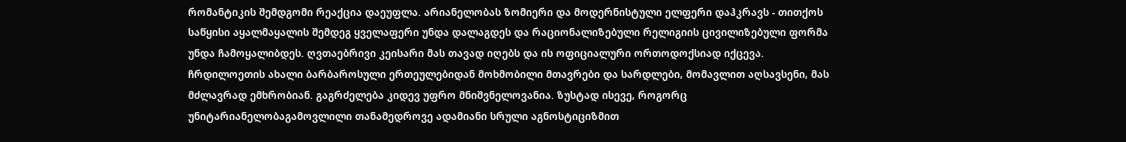რომანტიკის შემდგომი რეაქცია დაეუფლა. არიანელობას ზომიერი და მოდერნისტული ელფერი დაჰკრავს - თითქოს საწყისი აყალმაყალის შემდეგ ყველაფერი უნდა დალაგდეს და რაციონალიზებული რელიგიის ცივილიზებული ფორმა უნდა ჩამოყალიბდეს. ღვთაებრივი კეისარი მას თავად იღებს და ის ოფიციალური ორთოდოქსიად იქცევა. ჩრდილოეთის ახალი ბარბაროსული ერთეულებიდან მოხმობილი მთავრები და სარდლები, მომავლით აღსავსენი, მას მძლავრად ემხრობიან. გაგრძელება კიდევ უფრო მნიშვნელოვანია. ზუსტად ისევე, როგორც უნიტარიანელობაგამოვლილი თანამედროვე ადამიანი სრული აგნოსტიციზმით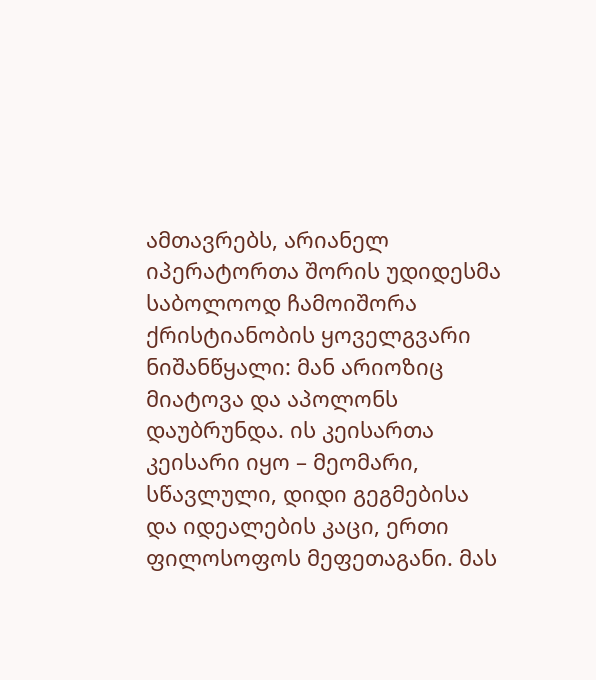ამთავრებს, არიანელ იპერატორთა შორის უდიდესმა საბოლოოდ ჩამოიშორა ქრისტიანობის ყოველგვარი ნიშანწყალი: მან არიოზიც მიატოვა და აპოლონს დაუბრუნდა. ის კეისართა კეისარი იყო – მეომარი, სწავლული, დიდი გეგმებისა და იდეალების კაცი, ერთი ფილოსოფოს მეფეთაგანი. მას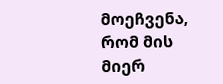მოეჩვენა, რომ მის მიერ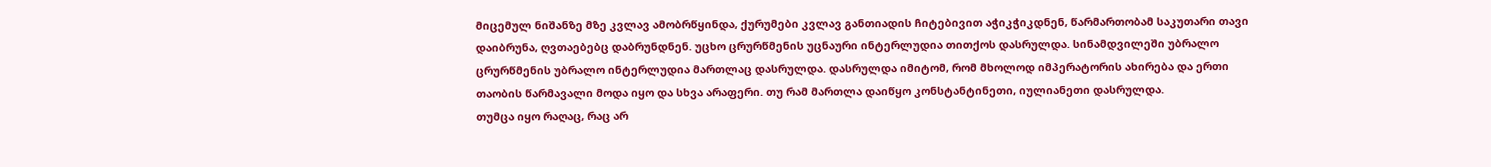მიცემულ ნიშანზე მზე კვლავ ამობრწყინდა, ქურუმები კვლავ განთიადის ჩიტებივით აჭიკჭიკდნენ, წარმართობამ საკუთარი თავი დაიბრუნა, ღვთაებებც დაბრუნდნენ. უცხო ცრურწმენის უცნაური ინტერლუდია თითქოს დასრულდა. სინამდვილეში უბრალო ცრურწმენის უბრალო ინტერლუდია მართლაც დასრულდა. დასრულდა იმიტომ, რომ მხოლოდ იმპერატორის ახირება და ერთი თაობის წარმავალი მოდა იყო და სხვა არაფერი. თუ რამ მართლა დაიწყო კონსტანტინეთი, იულიანეთი დასრულდა.
თუმცა იყო რაღაც, რაც არ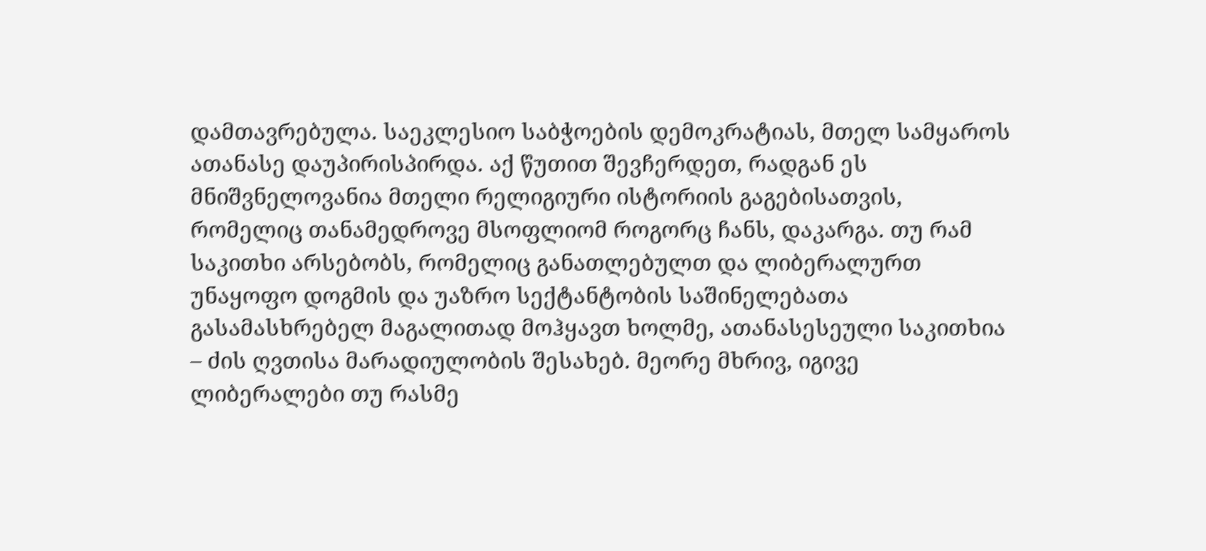დამთავრებულა. საეკლესიო საბჭოების დემოკრატიას, მთელ სამყაროს ათანასე დაუპირისპირდა. აქ წუთით შევჩერდეთ, რადგან ეს მნიშვნელოვანია მთელი რელიგიური ისტორიის გაგებისათვის, რომელიც თანამედროვე მსოფლიომ როგორც ჩანს, დაკარგა. თუ რამ საკითხი არსებობს, რომელიც განათლებულთ და ლიბერალურთ უნაყოფო დოგმის და უაზრო სექტანტობის საშინელებათა გასამასხრებელ მაგალითად მოჰყავთ ხოლმე, ათანასესეული საკითხია – ძის ღვთისა მარადიულობის შესახებ. მეორე მხრივ, იგივე ლიბერალები თუ რასმე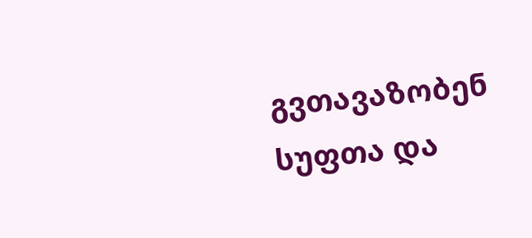გვთავაზობენ სუფთა და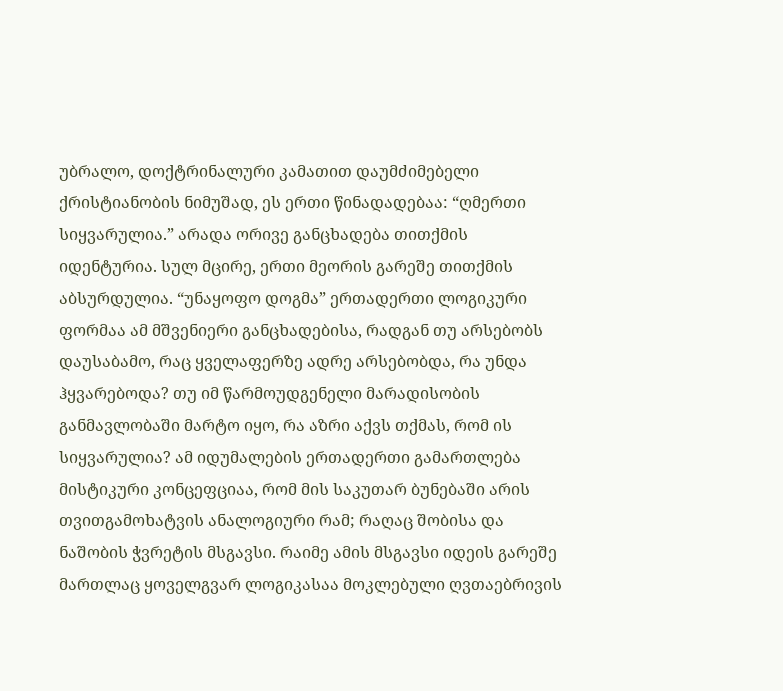უბრალო, დოქტრინალური კამათით დაუმძიმებელი ქრისტიანობის ნიმუშად, ეს ერთი წინადადებაა: “ღმერთი სიყვარულია.” არადა ორივე განცხადება თითქმის იდენტურია. სულ მცირე, ერთი მეორის გარეშე თითქმის აბსურდულია. “უნაყოფო დოგმა” ერთადერთი ლოგიკური ფორმაა ამ მშვენიერი განცხადებისა, რადგან თუ არსებობს დაუსაბამო, რაც ყველაფერზე ადრე არსებობდა, რა უნდა ჰყვარებოდა? თუ იმ წარმოუდგენელი მარადისობის განმავლობაში მარტო იყო, რა აზრი აქვს თქმას, რომ ის სიყვარულია? ამ იდუმალების ერთადერთი გამართლება მისტიკური კონცეფციაა, რომ მის საკუთარ ბუნებაში არის თვითგამოხატვის ანალოგიური რამ; რაღაც შობისა და ნაშობის ჭვრეტის მსგავსი. რაიმე ამის მსგავსი იდეის გარეშე მართლაც ყოველგვარ ლოგიკასაა მოკლებული ღვთაებრივის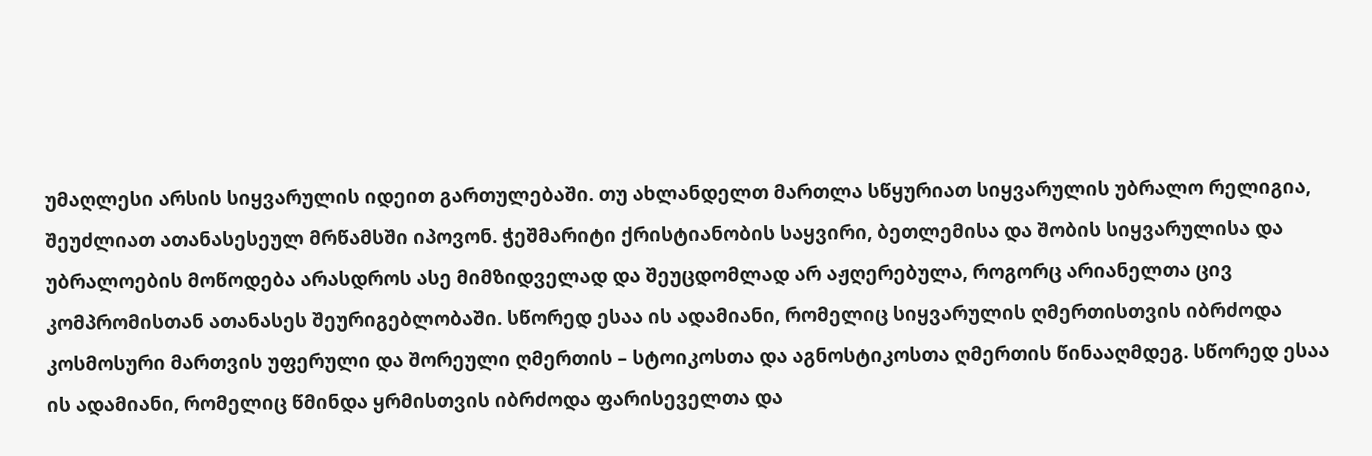უმაღლესი არსის სიყვარულის იდეით გართულებაში. თუ ახლანდელთ მართლა სწყურიათ სიყვარულის უბრალო რელიგია, შეუძლიათ ათანასესეულ მრწამსში იპოვონ. ჭეშმარიტი ქრისტიანობის საყვირი, ბეთლემისა და შობის სიყვარულისა და უბრალოების მოწოდება არასდროს ასე მიმზიდველად და შეუცდომლად არ აჟღერებულა, როგორც არიანელთა ცივ კომპრომისთან ათანასეს შეურიგებლობაში. სწორედ ესაა ის ადამიანი, რომელიც სიყვარულის ღმერთისთვის იბრძოდა კოსმოსური მართვის უფერული და შორეული ღმერთის – სტოიკოსთა და აგნოსტიკოსთა ღმერთის წინააღმდეგ. სწორედ ესაა ის ადამიანი, რომელიც წმინდა ყრმისთვის იბრძოდა ფარისეველთა და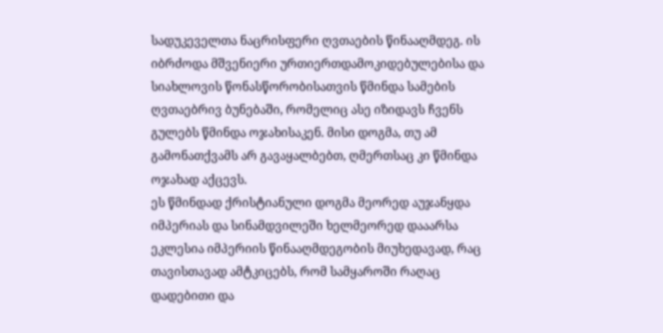სადუკეველთა ნაცრისფერი ღვთაების წინააღმდეგ. ის იბრძოდა მშვენიერი ურთიერთდამოკიდებულებისა და სიახლოვის წონასწორობისათვის წმინდა სამების ღვთაებრივ ბუნებაში, რომელიც ასე იზიდავს ჩვენს გულებს წმინდა ოჯახისაკენ. მისი დოგმა, თუ ამ გამონათქვამს არ გავაყალბებთ, ღმერთსაც კი წმინდა ოჯახად აქცევს.
ეს წმინდად ქრისტიანული დოგმა მეორედ აუჯანყდა იმპერიას და სინამდვილეში ხელმეორედ დააარსა ეკლესია იმპერიის წინააღმდეგობის მიუხედავად, რაც თავისთავად ამტკიცებს, რომ სამყაროში რაღაც დადებითი და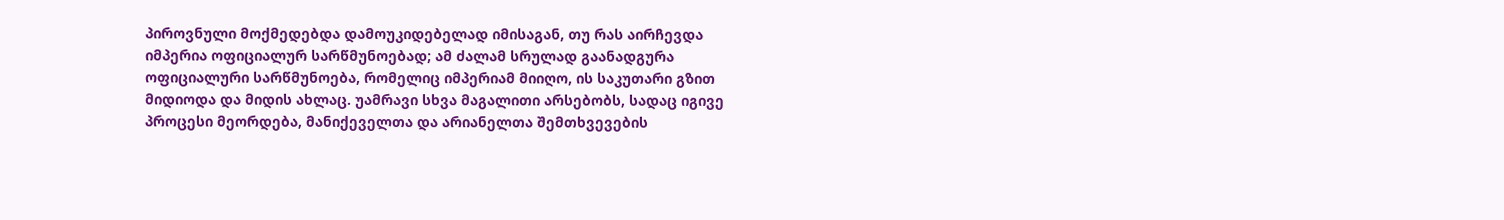პიროვნული მოქმედებდა დამოუკიდებელად იმისაგან, თუ რას აირჩევდა იმპერია ოფიციალურ სარწმუნოებად; ამ ძალამ სრულად გაანადგურა ოფიციალური სარწმუნოება, რომელიც იმპერიამ მიიღო, ის საკუთარი გზით მიდიოდა და მიდის ახლაც. უამრავი სხვა მაგალითი არსებობს, სადაც იგივე პროცესი მეორდება, მანიქეველთა და არიანელთა შემთხვევების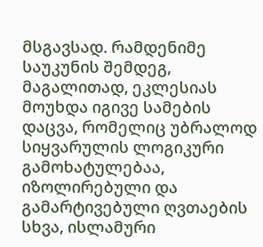მსგავსად. რამდენიმე საუკუნის შემდეგ, მაგალითად, ეკლესიას მოუხდა იგივე სამების დაცვა, რომელიც უბრალოდ სიყვარულის ლოგიკური გამოხატულებაა, იზოლირებული და გამარტივებული ღვთაების სხვა, ისლამური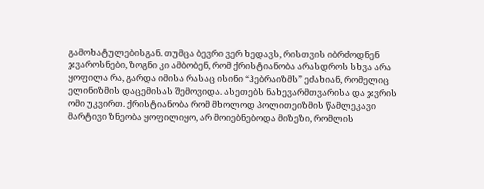გამოხატულებისგან. თუმცა ბევრი ვერ ხედავს, რისთვის იბრძოდნენ ჯვაროსნები, ზოგნი კი ამბობენ, რომ ქრისტიანობა არასდროს სხვა არა ყოფილა რა, გარდა იმისა რასაც ისინი “ჰებრაიზმს” ეძახიან, რომელიც ელინიზმის დაცემისას შემოვიდა. ასეთებს ნახევარმთვარისა და ჯვრის ომი უკვირთ. ქრისტიანობა რომ მხოლოდ პოლითეიზმის წამლეკავი მარტივი ზნეობა ყოფილიყო, არ მოიებნებოდა მიზეზი, რომლის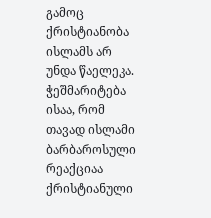გამოც ქრისტიანობა ისლამს არ უნდა წაელეკა. ჭეშმარიტება ისაა, რომ თავად ისლამი ბარბაროსული რეაქციაა ქრისტიანული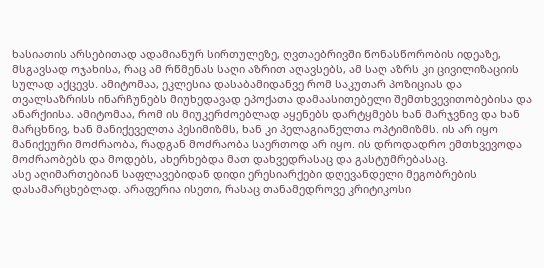ხასიათის არსებითად ადამიანურ სირთულეზე, ღვთაებრივში წონასწორობის იდეაზე, მსგავსად ოჯახისა, რაც ამ რწმენას საღი აზრით აღავსებს, ამ საღ აზრს კი ცივილიზაციის სულად აქცევს. ამიტომაა, ეკლესია დასაბამიდანვე რომ საკუთარ პოზიციას და თვალსაზრისს ინარჩუნებს მიუხედავად ეპოქათა დამაასითებელი შემთხვევითობებისა და ანარქიისა. ამიტომაა, რომ ის მიუკერძოებლად აყენებს დარტყმებს ხან მარჯვნივ და ხან მარცხნივ, ხან მანიქეველთა პესიმიზმს, ხან კი პელაგიანელთა ოპტიმიზმს. ის არ იყო მანიქეური მოძრაობა, რადგან მოძრაობა საერთოდ არ იყო. ის დროდადრო ემთხვევოდა მოძრაობებს და მოდებს, ახერხებდა მათ დახვედრასაც და გასტუმრებასაც.
ასე აღიმართებიან საფლავებიდან დიდი ერესიარქები დღევანდელი მეგობრების დასამარცხებლად. არაფერია ისეთი, რასაც თანამედროვე კრიტიკოსი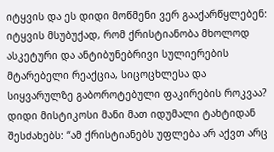იტყვის და ეს დიდი მოწმენი ვერ გააქარწყლებენ: იტყვის მსუბუქად, რომ ქრისტიანობა მხოლოდ ასკეტური და ანტიბუნებრივი სულიერების მტარებელი რეაქცია, სიცოცხლესა და სიყვარულზე გაბოროტებული ფაკირების როკვაა? დიდი მისტიკოსი მანი მათ იდუმალი ტახტიდან შესძახებს: “ამ ქრისტიანებს უფლება არ აქვთ არც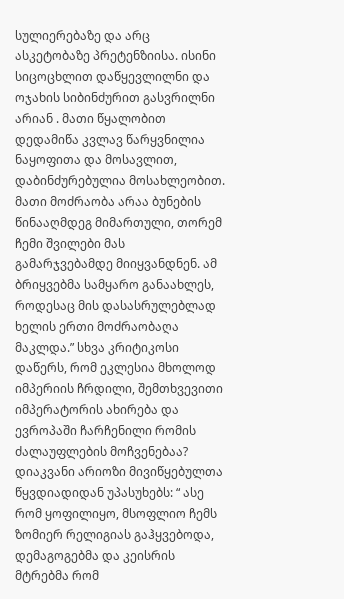სულიერებაზე და არც ასკეტობაზე პრეტენზიისა. ისინი სიცოცხლით დაწყევლილნი და ოჯახის სიბინძურით გასვრილნი არიან . მათი წყალობით დედამიწა კვლავ წარყვნილია ნაყოფითა და მოსავლით, დაბინძურებულია მოსახლეობით. მათი მოძრაობა არაა ბუნების წინააღმდეგ მიმართული, თორემ ჩემი შვილები მას გამარჯვებამდე მიიყვანდნენ. ამ ბრიყვებმა სამყარო განაახლეს, როდესაც მის დასასრულებლად ხელის ერთი მოძრაობაღა მაკლდა.” სხვა კრიტიკოსი დაწერს, რომ ეკლესია მხოლოდ იმპერიის ჩრდილი, შემთხვევითი იმპერატორის ახირება და ევროპაში ჩარჩენილი რომის ძალაუფლების მოჩვენებაა? დიაკვანი არიოზი მივიწყებულთა წყვდიადიდან უპასუხებს: “ ასე რომ ყოფილიყო, მსოფლიო ჩემს ზომიერ რელიგიას გაჰყვებოდა, დემაგოგებმა და კეისრის მტრებმა რომ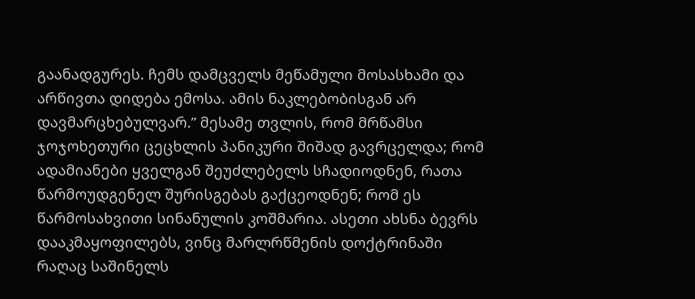გაანადგურეს. ჩემს დამცველს მეწამული მოსასხამი და არწივთა დიდება ემოსა. ამის ნაკლებობისგან არ დავმარცხებულვარ.” მესამე თვლის, რომ მრწამსი ჯოჯოხეთური ცეცხლის პანიკური შიშად გავრცელდა; რომ ადამიანები ყველგან შეუძლებელს სჩადიოდნენ, რათა წარმოუდგენელ შურისგებას გაქცეოდნენ; რომ ეს წარმოსახვითი სინანულის კოშმარია. ასეთი ახსნა ბევრს დააკმაყოფილებს, ვინც მარლრწმენის დოქტრინაში რაღაც საშინელს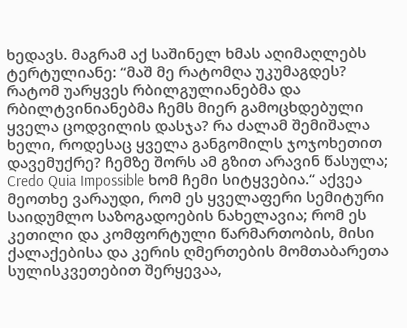ხედავს. მაგრამ აქ საშინელ ხმას აღიმაღლებს ტერტულიანე: “მაშ მე რატომღა უკუმაგდეს? რატომ უარყვეს რბილგულიანებმა და რბილტვინიანებმა ჩემს მიერ გამოცხდებული ყველა ცოდვილის დასჯა? რა ძალამ შემიშალა ხელი, როდესაც ყველა განგომილს ჯოჯოხეთით დავემუქრე? ჩემზე შორს ამ გზით არავინ წასულა; Credo Quia Impossible ხომ ჩემი სიტყვებია.“ აქვეა მეოთხე ვარაუდი, რომ ეს ყველაფერი სემიტური საიდუმლო საზოგადოების ნახელავია; რომ ეს კეთილი და კომფორტული წარმართობის, მისი ქალაქებისა და კერის ღმერთების მომთაბარეთა სულისკვეთებით შერყევაა,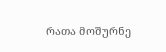რათა მოშურნე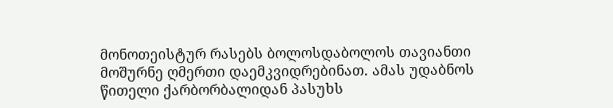მონოთეისტურ რასებს ბოლოსდაბოლოს თავიანთი მოშურნე ღმერთი დაემკვიდრებინათ. ამას უდაბნოს წითელი ქარბორბალიდან პასუხს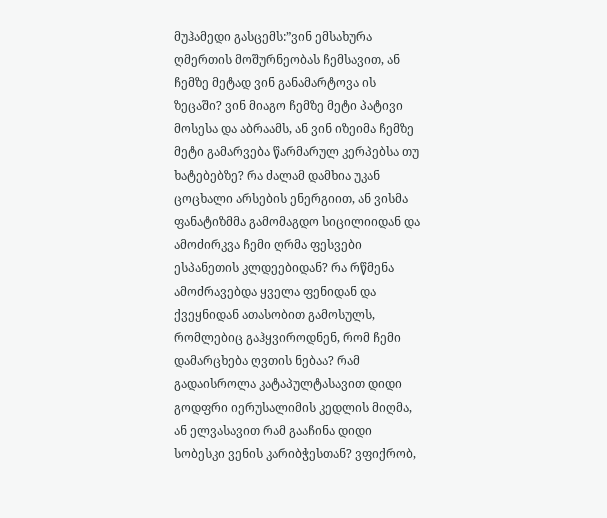მუჰამედი გასცემს:”ვინ ემსახურა ღმერთის მოშურნეობას ჩემსავით, ან ჩემზე მეტად ვინ განამარტოვა ის ზეცაში? ვინ მიაგო ჩემზე მეტი პატივი მოსესა და აბრაამს, ან ვინ იზეიმა ჩემზე მეტი გამარვება წარმარულ კერპებსა თუ ხატებებზე? რა ძალამ დამხია უკან ცოცხალი არსების ენერგიით, ან ვისმა ფანატიზმმა გამომაგდო სიცილიიდან და ამოძირკვა ჩემი ღრმა ფესვები ესპანეთის კლდეებიდან? რა რწმენა ამოძრავებდა ყველა ფენიდან და ქვეყნიდან ათასობით გამოსულს, რომლებიც გაჰყვიროდნენ, რომ ჩემი დამარცხება ღვთის ნებაა? რამ გადაისროლა კატაპულტასავით დიდი გოდფრი იერუსალიმის კედლის მიღმა, ან ელვასავით რამ გააჩინა დიდი სობესკი ვენის კარიბჭესთან? ვფიქრობ,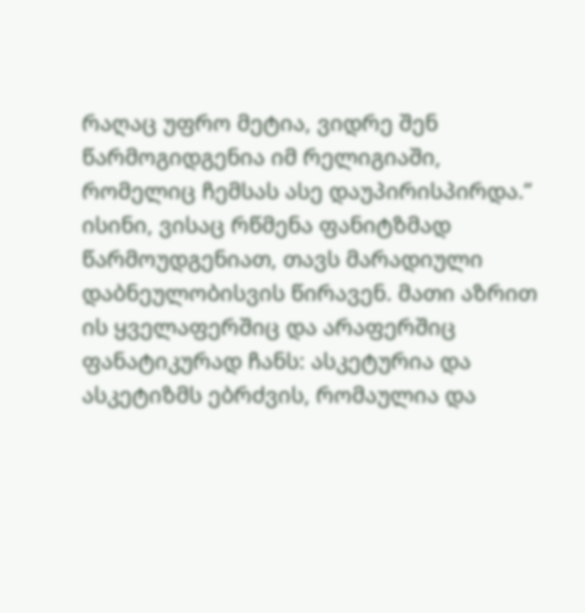რაღაც უფრო მეტია, ვიდრე შენ წარმოგიდგენია იმ რელიგიაში, რომელიც ჩემსას ასე დაუპირისპირდა.”
ისინი, ვისაც რწმენა ფანიტზმად წარმოუდგენიათ, თავს მარადიული დაბნეულობისვის წირავენ. მათი აზრით ის ყველაფერშიც და არაფერშიც ფანატიკურად ჩანს: ასკეტურია და ასკეტიზმს ებრძვის, რომაულია და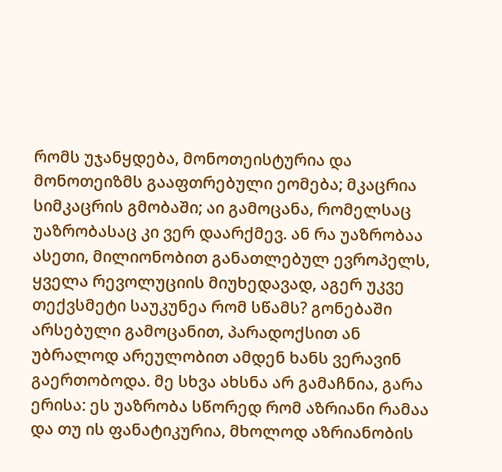რომს უჯანყდება, მონოთეისტურია და მონოთეიზმს გააფთრებული ეომება; მკაცრია სიმკაცრის გმობაში; აი გამოცანა, რომელსაც უაზრობასაც კი ვერ დაარქმევ. ან რა უაზრობაა ასეთი, მილიონობით განათლებულ ევროპელს, ყველა რევოლუციის მიუხედავად, აგერ უკვე თექვსმეტი საუკუნეა რომ სწამს? გონებაში არსებული გამოცანით, პარადოქსით ან უბრალოდ არეულობით ამდენ ხანს ვერავინ გაერთობოდა. მე სხვა ახსნა არ გამაჩნია, გარა ერისა: ეს უაზრობა სწორედ რომ აზრიანი რამაა და თუ ის ფანატიკურია, მხოლოდ აზრიანობის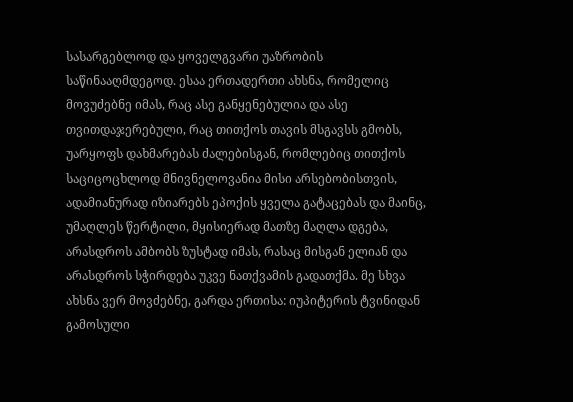სასარგებლოდ და ყოველგვარი უაზრობის საწინააღმდეგოდ. ესაა ერთადერთი ახსნა, რომელიც მოვუძებნე იმას, რაც ასე განყენებულია და ასე თვითდაჯერებული, რაც თითქოს თავის მსგავსს გმობს, უარყოფს დახმარებას ძალებისგან, რომლებიც თითქოს საციცოცხლოდ მნივნელოვანია მისი არსებობისთვის, ადამიანურად იზიარებს ეპოქის ყველა გატაცებას და მაინც, უმაღლეს წერტილი, მყისიერად მათზე მაღლა დგება, არასდროს ამბობს ზუსტად იმას, რასაც მისგან ელიან და არასდროს სჭირდება უკვე ნათქვამის გადათქმა. მე სხვა ახსნა ვერ მოვძებნე, გარდა ერთისა: იუპიტერის ტვინიდან გამოსული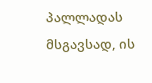პალლადას მსგავსად, ის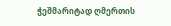ჭეშმარიტად ღმერთის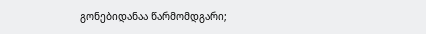გონებიდანაა წარმომდგარი;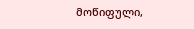მოწიფული,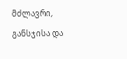მძლავრი, განსჯისა და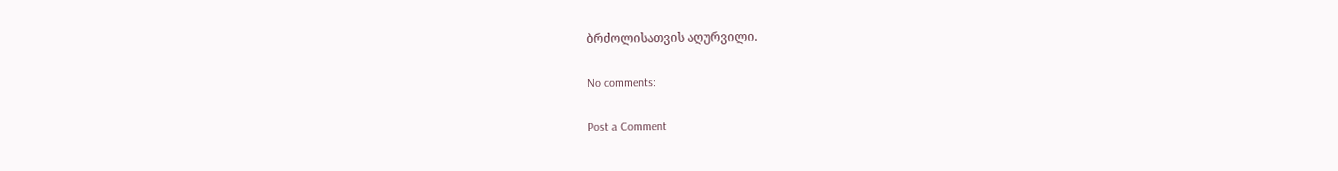ბრძოლისათვის აღურვილი.

No comments:

Post a Comment